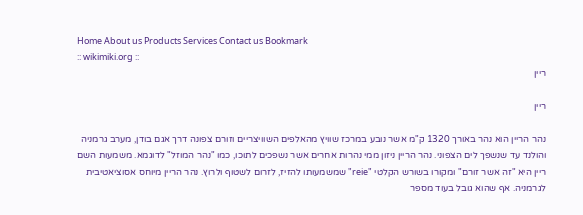Home About us Products Services Contact us Bookmark
:: wikimiki.org ::
ריין

ריין

נהר הריין הוא נהר באורך 1320 ק"מ אשר נובע במרכז שוויץ מהאלפים השוויצריים וזורם צפונה דרך אגם בודן, מערב גרמניה והולנד עד שנשפך לים הצפוני. נהר הריין ניזון ממי נהרות אחרים אשר נשפכים לתוכו, כמו "נהר המוזל" לדוגמא. משמעות השם ריין היא "זה אשר זורם" ומקורו בשורש הקלטי "reie" שמשמעותו להזיז, לזרום לשטוף ולרוץ. נהר הריין מיוחס אסוציאטיבית לגרמניה. אף שהוא גובל בעוד מספר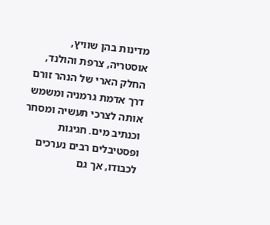מדינות בהן שוויץ, אוסטריה, צרפת והולנד, החלק הארי של הנהר זורם דרך אדמת גרמניה ומשמש אותה לצרכי תעשיה ומסחר וכנתיב מים. חגיגות ופסטיבלים רבים נערכים לכבודו, אך גם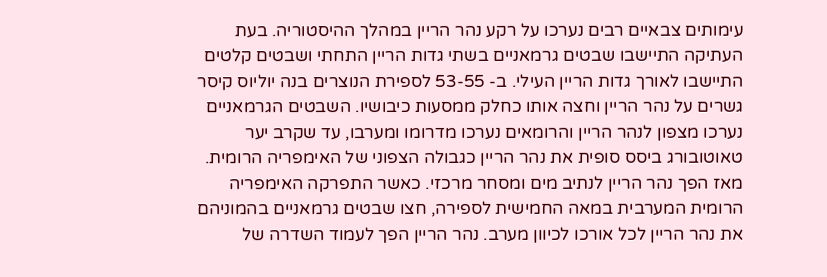עימותים צבאיים רבים נערכו על רקע נהר הריין במהלך ההיסטוריה. בעת העתיקה התיישבו שבטים גרמאניים בשתי גדות הריין התחתי ושבטים קלטים התיישבו לאורך גדות הריין העילי. ב- 53-55 לספירת הנוצרים בנה יוליוס קיסר גשרים על נהר הריין וחצה אותו כחלק ממסעות כיבושיו. השבטים הגרמאניים נערכו מצפון לנהר הריין והרומאים נערכו מדרומו ומערבו, עד שקרב יער טאוטובורג ביסס סופית את נהר הריין כגבולה הצפוני של האימפריה הרומית. מאז הפך נהר הריין לנתיב מים ומסחר מרכזי. כאשר התפרקה האימפריה הרומית המערבית במאה החמישית לספירה, חצו שבטים גרמאניים בהמוניהם את נהר הריין לכל אורכו לכיוון מערב. נהר הריין הפך לעמוד השדרה של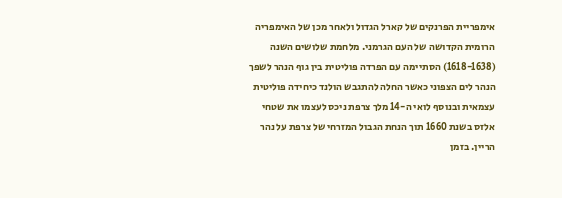אימפריית הפרנקים של קארל הגדול ולאחר מכן של האימפריה הרומית הקדושה של העם הגרמני. מלחמת שלושים השנה (1618-1638) הסתיימה עם הפרדה פוליטית בין גוף הנהר לשפך הנהר לים הצפוני כאשר החלה להתגבש הולנד כיחידה פוליטית עצמאית ובנוסף לואי ה-14 מלך צרפת ניכס לעצמו את שטחי אלזס בשנת 1660 תוך הנחת הגבול המזרחי של צרפת על נהר הריין. בזמן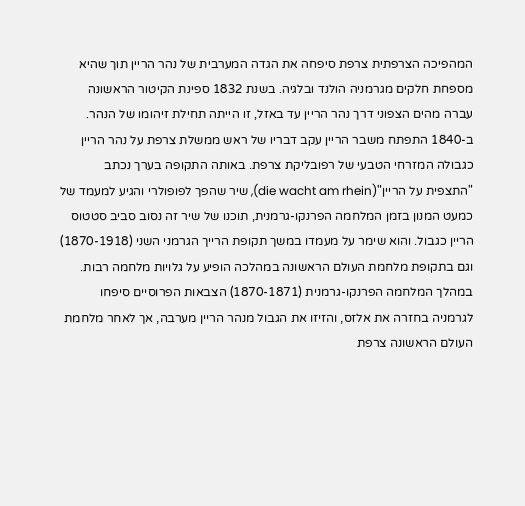המהפיכה הצרפתית צרפת סיפחה את הגדה המערבית של נהר הריין תוך שהיא מספחת חלקים מגרמניה הולנד ובלגיה. בשנת 1832 ספינת הקיטור הראשונה עברה מהים הצפוני דרך נהר הריין עד באזל, זו הייתה תחילת זיהומו של הנהר. ב-1840 התפתח משבר הריין עקב דבריו של ראש ממשלת צרפת על נהר הריין כגבולה המזרחי הטבעי של רפובליקת צרפת. באותה התקופה בערך נכתב "התצפית על הריין"(die wacht am rhein), שיר שהפך לפופולרי והגיע למעמד של כמעט המנון בזמן המלחמה הפרנקו-גרמנית, תוכנו של שיר זה נסוב סביב סטטוס הריין כגבול. והוא שימר על מעמדו במשך תקופת הרייך הגרמני השני (1870-1918) וגם בתקופת מלחמת העולם הראשונה במהלכה הופיע על גלויות מלחמה רבות. במהלך המלחמה הפרנקו-גרמנית (1870-1871) הצבאות הפרוסיים סיפחו לגרמניה בחזרה את אלזס, והזיזו את הגבול מנהר הריין מערבה, אך לאחר מלחמת העולם הראשונה צרפת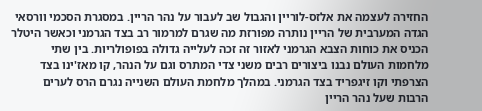החזירה לעצמה את אלזס-לוריין והגבול שב לעבור על נהר הריין. במסגרת הסכמי וורסאי הגדה המערבית של הריין נותרה מפורזת מה שגרם למרמור רב בצד הגרמני וכאשר היטלר הכניס את כוחות הצבא הגרמני לאזור זה זכה לעלייה גדולה בפופולריות. בין שתי מלחמות העולם נבנו ביצורים רבים משני צדי המתרס וגם על הנהר, קו מאז'ינו בצד הצרפתי וקו זיגפריד בצד הגרמני. במהלך מלחמת העולם השנייה נגרם הרס לערים הרבות שעל נהר הריין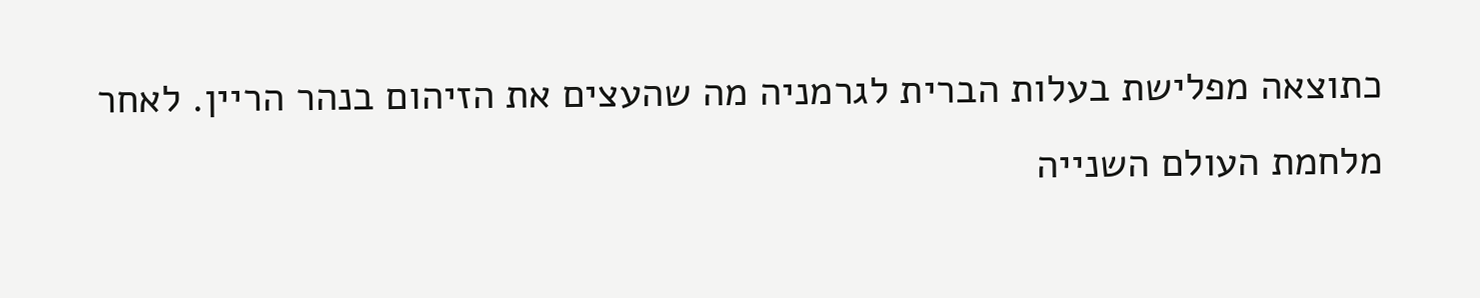כתוצאה מפלישת בעלות הברית לגרמניה מה שהעצים את הזיהום בנהר הריין. לאחר מלחמת העולם השנייה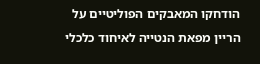הודחקו המאבקים הפוליטיים על הריין מפאת הנטייה לאיחוד כלכלי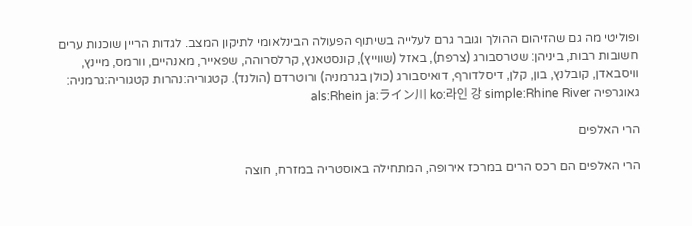ופוליטי מה גם שהזיהום ההולך וגובר גרם לעלייה בשיתוף הפעולה הבינלאומי לתיקון המצב. לגדות הריין שוכנות ערים חשובות רבות, ביניהן: שטרסבורג (צרפת), באזל (שווייץ), קונסטאנץ, קרלסרוהה, שפאייר, מאנהיים, וורמס, מיינץ, וויסבאדן, קובלנץ, בון, קלן, דיסלדורף, דואיסבורג (כולן בגרמניה) ורוטרדם (הולנד). קטגוריה:נהרות קטגוריה:גרמניה: גאוגרפיה als:Rhein ja:ライン川 ko:라인 강 simple:Rhine River

הרי האלפים

הרי האלפים הם רכס הרים במרכז אירופה, המתחילה באוסטריה במזרח, חוצה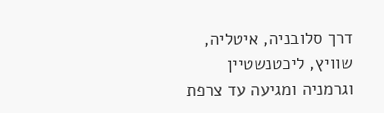דרך סלובניה, איטליה, שוויץ, ליכטנשטיין וגרמניה ומגיעה עד צרפת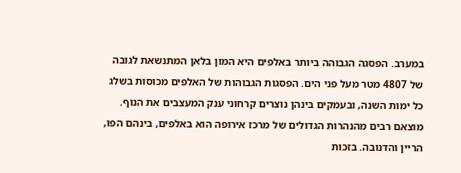במערב. הפסגה הגבוהה ביותר באלפים היא המון בלאן המתנשאת לגובה של 4807 מטר מעל פני הים. הפסגות הגבוהות של האלפים מכוסות בשלג כל ימות השנה, ובעמקים בינהן נוצרים קרחוני ענק המעצבים את הנוף. מוצאם רבים מהנהרות הגדולים של מרכז אירופה הוא באלפים, בינהם הפו, הריין והדנובה. בזכות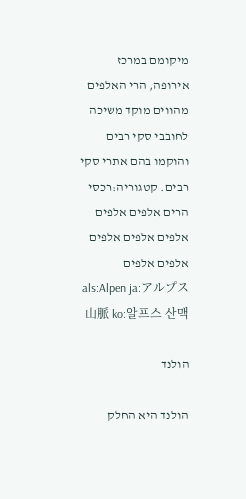מיקומם במרכז אירופה, הרי האלפים מהווים מוקד משיכה לחובבי סקי רבים והוקמו בהם אתרי סקי רבים. קטגוריה:רכסי הרים אלפים אלפים אלפים אלפים אלפים אלפים אלפים als:Alpen ja:アルプス山脈 ko:알프스 산맥

הולנד

הולנד היא החלק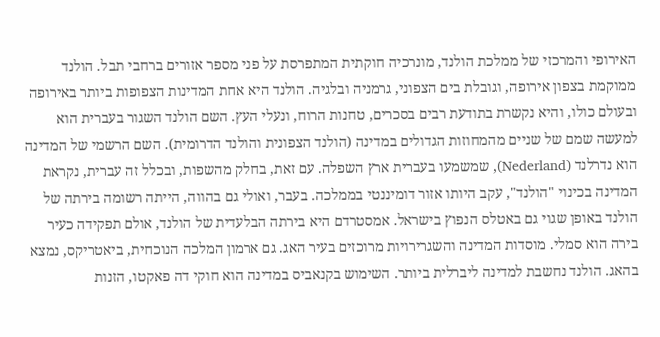האירופי והמרכזי של ממלכת הולנד, מונרכיה חוקתית המתפרסת על פני מספר אזורים ברחבי תבל. הולנד ממוקמת בצפון אירופה, וגובלת בים הצפוני, גרמניה ובלגיה. הולנד היא אחת המדינות הצפופות ביותר באירופה ובעולם כולו, והיא נקשרת בתודעת רבים בסכרים, טחנות הרוח, ונעלי העץ. השם הולנד השגור בעברית הוא למעשה שמם של שניים מהמחוזות הגדולים במדינה (הולנד הצפונית והולנד הדרומית). השם הרשמי של המדינה הוא נדרלנד (Nederland), שמשמעו בעברית ארץ השפלה. עם זאת, בחלק מהשפות, ובכלל זה עברית, נקראת המדינה בכינוי "הולנד", עקב היותו אזור דומיננטי בממלכה. בעבר, ואולי גם בהווה, הייתה רשומה בירתה של הולנד באופן שגוי גם באטלס הנפוץ בישראל. אמסטרדם היא בירתה הבלעדית של הולנד, אולם תפקידה כעיר בירה הוא סמלי. מוסדות המדינה והשגרירויות מרוכזים בעיר האג. גם ארמון המלכה הנוכחית, ביאטריקס, נמצא בהאג. הולנד נחשבת למדינה ליברלית ביותר. השימוש בקנאביס במדינה הוא חוקי דה פאקטו, הזנות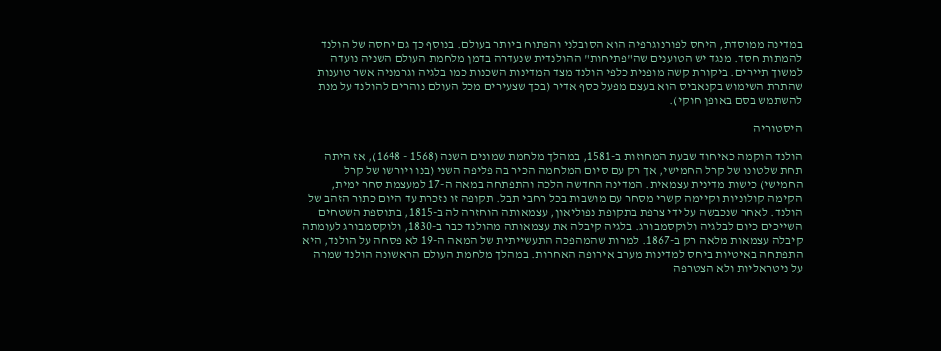במדינה ממוסדת, היחס לפורנוגרפיה הוא הסובלני והפתוח ביותר בעולם. בנוסף כך גם יחסה של הולנד להמתות חסד. מנגד יש הטוענים שה"פתיחות" ההולנדית שנעדרה בדמן מלחמת העולם השניה נועדה למשוך תיירים. ביקורת קשה מופנית כלפי הולנד מצד המדינות השכנות כמו בלגיה וגרמניה אשר טוענות שהתרת השימוש בקנאביס הוא בעצם מפעל כסף אדיר (בכך שצעירים מכל העולם נוהרים להולנד על מנת להשתמש בסם באופן חוקי).

היסטוריה

הולנד הוקמה כאיחוד שבעת המחוזות ב-1581, במהלך מלחמת שמונים השנה (1568 - 1648), אז היתה תחת שלטונו של קרל החמישי, אך רק עם סיום המלחמה הכיר בה פליפה השני (בנו ויורשו של קרל החמישי) כישות מדינית עצמאית. המדינה החדשה הלכה והתפתחה במאה ה-17 למעצמת סחר ימית, הקימה קולוניות וקיימה קשרי מסחר עם מושבות בכל רחבי תבל. תקופה זו נזכרת עד היום כתור הזהב של הולנד. לאחר שנכבשה על ידי צרפת בתקופת נפוליאון, עצמאותה הוחזרה לה ב-1815, בתוספת השטחים השייכים כיום לבלגיה ולוקסמבורג. בלגיה קיבלה את עצמאותה מהולנד כבר ב-1830, ולוקסמבורג לעומתה קיבלה עצמאות מלאה רק ב-1867. למרות שהמהפכה התעשייתית של המאה ה-19 לא פסחה על הולנד, היא התפתחה באיטיות ביחס למדינות מערב אירופה האחרות. במהלך מלחמת העולם הראשונה הולנד שמרה על ניטראליות ולא הצטרפה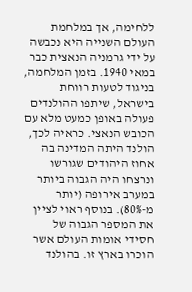ללחימה, אך במלחמת העולם השנייה היא נכבשה על ידי גרמניה הנאצית כבר במאי 1940. בזמן המלחמה, בניגוד לטעות רווחת בישראל, שיתפו ההולנדים פעולה באופן כמעט מלא עם הכובש הנאצי. כראיה לכך, הולנד היתה המדינה בה אחוז היהודים שגורשו ונרצחו היה הגבוה ביותר במערב אירופה (יותר מ-80%). בנוסף ראוי לציין את המספר הגבוה של חסידי אומות העולם אשר הוכרו בארץ זו. בהולנד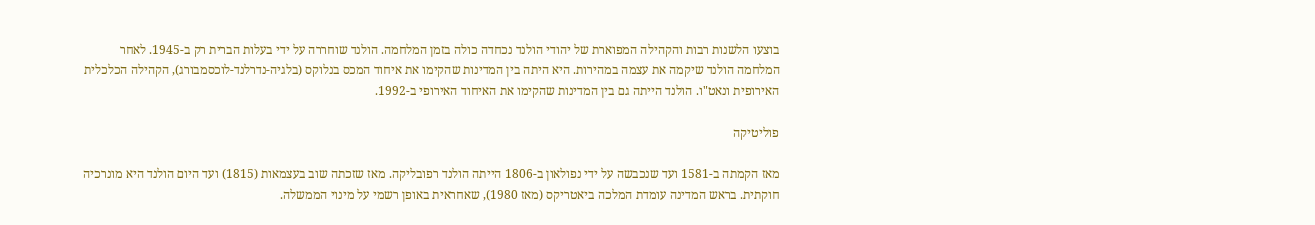בוצעו הלשנות רבות והקהילה המפוארת של יהודי הולנד נכחדה כולה בזמן המלחמה. הולנד שוחררה על ידי בעלות הברית רק ב-1945. לאחר המלחמה הולנד שיקמה את עצמה במהירות. היא היתה בין המדינות שהקימו את איחוד המכס בנלוקס (בלגיה-נדרלנד-לוכסמבורג), הקהילה הכלכלית האירופית ונאט"ו. הולנד הייתה גם בין המדינות שהקימו את האיחוד האירופי ב-1992.

פוליטיקה

מאז הקמתה ב-1581 ועד שנכבשה על ידי נפולאון ב-1806 הייתה הולנד רפובליקה. מאז שזכתה שוב בעצמאות (1815) ועד היום הולנד היא מונרכיה חוקתית. בראש המדינה עומדת המלכה ביאטריקס (מאז 1980), שאחראית באופן רשמי על מינוי הממשלה.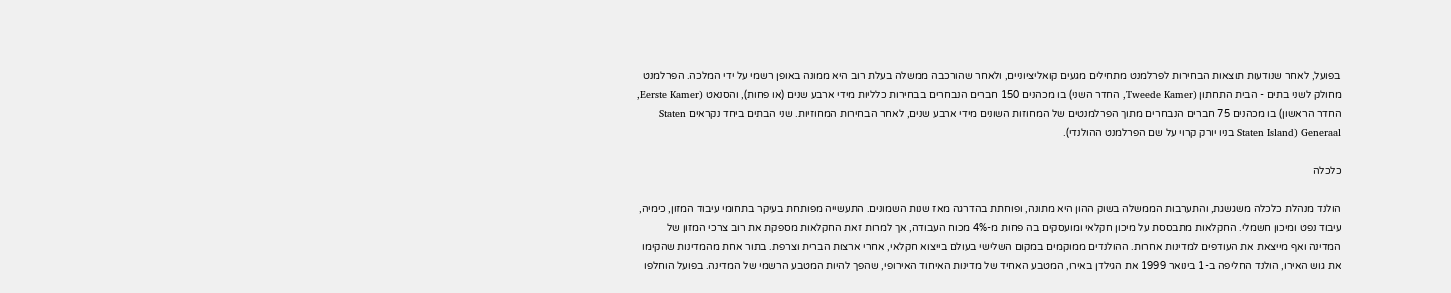בפועל, לאחר שנודעות תוצאות הבחירות לפרלמנט מתחילים מגעים קואליציוניים, ולאחר שהורכבה ממשלה בעלת רוב היא ממונה באופן רשמי על ידי המלכה. הפרלמנט מחולק לשני בתים - הבית התחתון (Tweede Kamer, החדר השני) בו מכהנים 150 חברים הנבחרים בבחירות כלליות מידי ארבע שנים (או פחות), והסנאט (Eerste Kamer, החדר הראשון) בו מכהנים 75 חברים הנבחרים מתוך הפרלמנטים של המחוזות השונים מידי ארבע שנים, לאחר הבחירות המחוזיות. שני הבתים ביחד נקראים Staten Generaal (Staten Island בניו יורק קרוי על שם הפרלמנט ההולנדי).

כלכלה

הולנד מנהלת כלכלה משגשגת, והתערבות הממשלה בשוק ההון היא מתונה, ופוחתת בהדרגה מאז שנות השמונים. התעשייה מפותחת בעיקר בתחומי עיבוד המזון, כימיה, עיבוד נפט ומיכון חשמלי. החקלאות מתבססת על מיכון חקלאי ומועסקים בה פחות מ-4% מכוח העבודה, אך למרות זאת החקלאות מספקת את רוב צרכי המזון של המדינה ואף מייצאת את העודפים למדינות אחרות. ההולנדים ממוקמים במקום השלישי בעולם בייצוא חקלאי, אחרי ארצות הברית וצרפת. בתור אחת מהמדינות שהקימו את גוש האירו, הולנד החליפה ב-1 בינואר 1999 את הגילדן באירו, המטבע האחיד של מדינות האיחוד האירופי, שהפך להיות המטבע הרשמי של המדינה. בפועל הוחלפו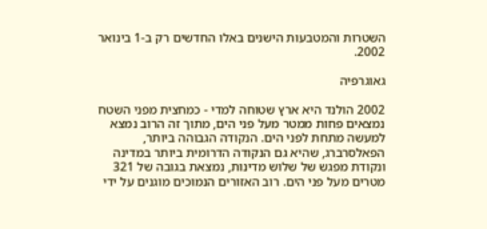השטרות והמטבעות הישנים באלו החדשים רק ב-1 בינואר 2002.

גאוגרפיה

2002 הולנד היא ארץ שטוחה למדי - כמחצית מפני השטח נמצאים פחות ממטר מעל פני הים, מתוך זה הרוב נמצא למעשה מתחת לפני הים. הנקודה הגבוהה ביותר, הפאלסרברג, שהיא גם הנקודה הדרומית ביותר במדינה ונקודת מפגש של שלוש מדינות, נמצאת בגובה של 321 מטרים מעל פני הים. רוב האזורים הנמוכים מוגנים על ידי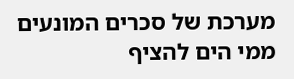מערכת של סכרים המונעים ממי הים להציף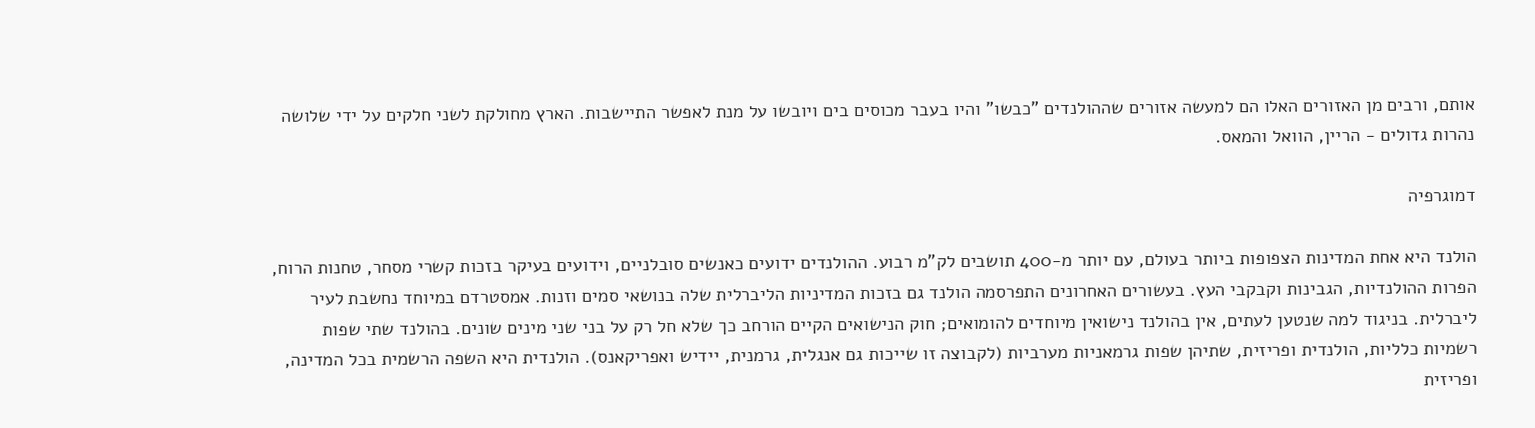אותם, ורבים מן האזורים האלו הם למעשה אזורים שההולנדים "כבשו" והיו בעבר מכוסים בים ויובשו על מנת לאפשר התיישבות. הארץ מחולקת לשני חלקים על ידי שלושה נהרות גדולים - הריין, הוואל והמאס.

דמוגרפיה

הולנד היא אחת המדינות הצפופות ביותר בעולם, עם יותר מ-400 תושבים לק"מ רבוע. ההולנדים ידועים כאנשים סובלניים, וידועים בעיקר בזכות קשרי מסחר, טחנות הרוח, הפרות ההולנדיות, הגבינות וקבקבי העץ. בעשורים האחרונים התפרסמה הולנד גם בזכות המדיניות הליברלית שלה בנושאי סמים וזנות. אמסטרדם במיוחד נחשבת לעיר ליברלית. בניגוד למה שנטען לעתים, אין בהולנד נישואין מיוחדים להומואים; חוק הנישואים הקיים הורחב כך שלא חל רק על בני שני מינים שונים. בהולנד שתי שפות רשמיות כלליות, הולנדית ופריזית, שתיהן שפות גרמאניות מערביות (לקבוצה זו שייכות גם אנגלית, גרמנית, יידיש ואפריקאנס). הולנדית היא השפה הרשמית בכל המדינה, ופריזית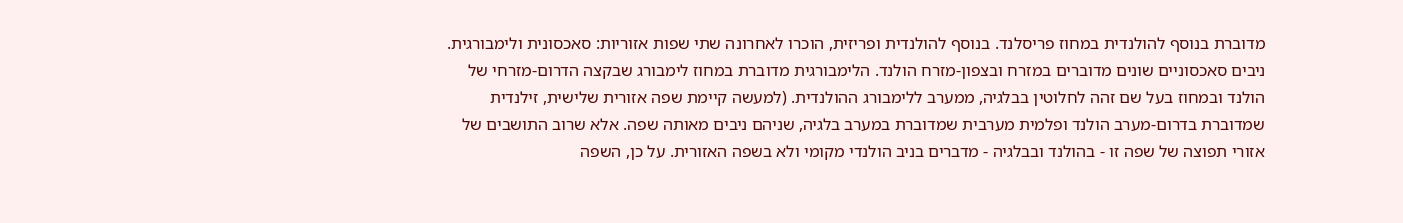מדוברת בנוסף להולנדית במחוז פריסלנד. בנוסף להולנדית ופריזית, הוכרו לאחרונה שתי שפות אזוריות: סאכסונית ולימבורגית. ניבים סאכסוניים שונים מדוברים במזרח ובצפון-מזרח הולנד. הלימבורגית מדוברת במחוז לימבורג שבקצה הדרום-מזרחי של הולנד ובמחוז בעל שם זהה לחלוטין בבלגיה, ממערב ללימבורג ההולנדית. (למעשה קיימת שפה אזורית שלישית, זילנדית שמדוברת בדרום-מערב הולנד ופלמית מערבית שמדוברת במערב בלגיה, שניהם ניבים מאותה שפה. אלא שרוב התושבים של אזורי תפוצה של שפה זו - בהולנד ובבלגיה - מדברים בניב הולנדי מקומי ולא בשפה האזורית. על כן, השפה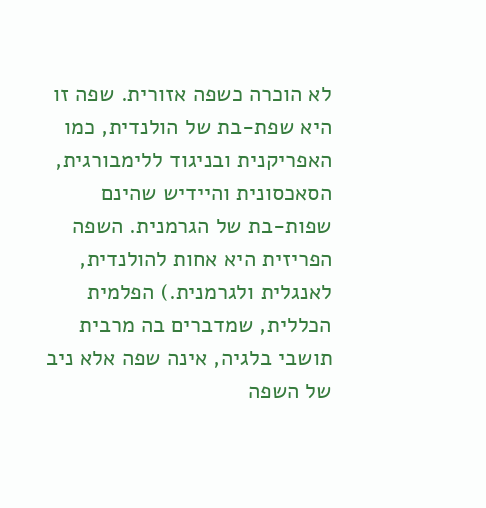לא הוכרה כשפה אזורית. שפה זו היא שפת-בת של הולנדית, כמו האפריקנית ובניגוד ללימבורגית, הסאכסונית והיידיש שהינם שפות-בת של הגרמנית. השפה הפריזית היא אחות להולנדית, לאנגלית ולגרמנית.) הפלמית הכללית, שמדברים בה מרבית תושבי בלגיה, אינה שפה אלא ניב של השפה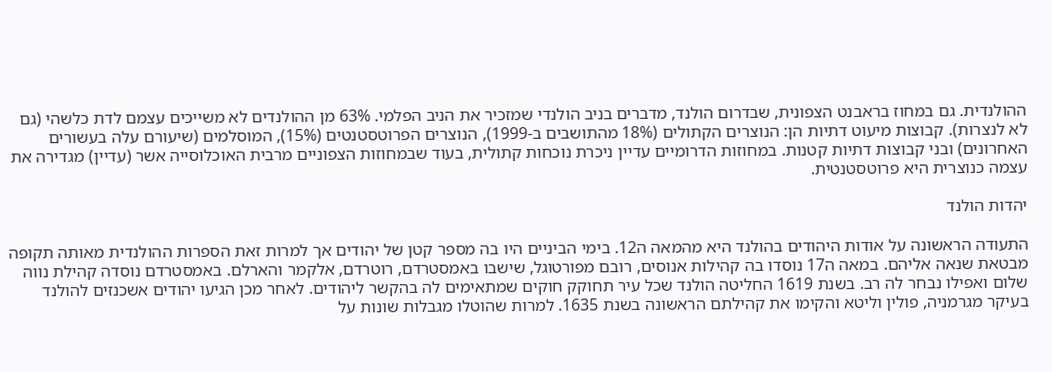ההולנדית. גם במחוז בראבנט הצפונית, שבדרום הולנד, מדברים בניב הולנדי שמזכיר את הניב הפלמי. 63% מן ההולנדים לא משייכים עצמם לדת כלשהי (גם לא לנצרות). קבוצות מיעוט דתיות הן: הנוצרים הקתולים (18% מהתושבים ב-1999), הנוצרים הפרוטסטנטים (15%), המוסלמים (שיעורם עלה בעשורים האחרונים) ובני קבוצות דתיות קטנות. במחוזות הדרומיים עדיין ניכרת נוכחות קתולית, בעוד שבמחוזות הצפוניים מרבית האוכלוסייה אשר (עדיין) מגדירה את עצמה כנוצרית היא פרוטסטנטית.

יהדות הולנד

התעודה הראשונה על אודות היהודים בהולנד היא מהמאה ה12. בימי הביניים היו בה מספר קטן של יהודים אך למרות זאת הספרות ההולנדית מאותה תקופה מבטאת שנאה אליהם. במאה ה17 נוסדו בה קהילות אנוסים, רובם מפורטוגל, שישבו באמסטרדם, רוטרדם, אלקמר והארלם. באמסטרדם נוסדה קהילת נווה שלום ואפילו נבחר לה רב. בשנת 1619 החליטה הולנד שכל עיר תחוקק חוקים שמתאימים לה בהקשר ליהודים. לאחר מכן הגיעו יהודים אשכנזים להולנד בעיקר מגרמניה, פולין וליטא והקימו את קהילתם הראשונה בשנת 1635. למרות שהוטלו מגבלות שונות על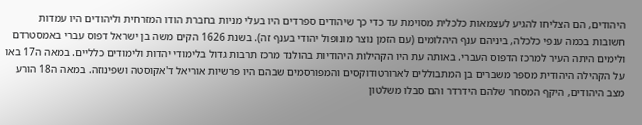היהודים, הם הצליחו להגיע לעצמאות כלכלית מסוימת עד כדי כך שיהודים ספרדים היו בעלי מניות בחברת הודו המזרחית וליהודים היו עמדות חשובות בכמה ענפי כלכלה, ביניהם ענף היהלומים (עם הזמן נוצר מונופול יהודי בענף זה). בשנת 1626 הקים משה בן ישראל דפוס עברי באמסטרדם ולימים היתה העיר למרכז הדפוס העברי. באותה עת היו הקהילות היהודיות בהולנד מרכז תרבות גדול בלימודי יהדות ולימודים כלליים. במאה ה17 באו על הקהילה היהודית מספר משברים בן המתבוללים לארורטודוקסים והמפורסמים שבהם היו פרשיות אוריאל ד'אקוסטה ושפינוזה. במאה ה18 הורע מצב היהודים, היקף המסחר שלהם הידרדר והם סבלו משלטון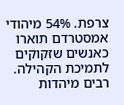צרפת. 54% מיהודי אמסטרדם תוארו כאנשים שזקוקים לתמיכת הקהילה. רבים מיהדות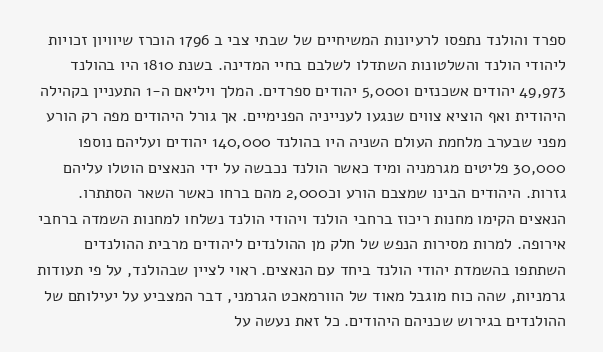ספרד והולנד נתפסו לרעיונות המשיחיים של שבתי צבי ב 1796 הוכרז שיוויון זכויות ליהודי הולנד והשלטונות השתדלו לשלבם בחיי המדינה. בשנת 1810 היו בהולנד 49,973 יהודים אשכנזים ו5,000 יהודים ספרדים. המלך ויליאם ה-1 התעניין בקהילה היהודית ואף הוציא צווים שנגעו לענייניה הפנימיים. אך גורל היהודים מפה רק הורע מפני שבערב מלחמת העולם השניה היו בהולנד 140,000 יהודים ועליהם נוספו 30,000 פליטים מגרמניה ומיד כאשר הולנד נכבשה על ידי הנאצים הוטלו עליהם גזרות. היהודים הבינו שמצבם הורע וכ2,000 מהם ברחו כאשר השאר הסתתרו. הנאצים הקימו מחנות ריכוז ברחבי הולנד ויהודי הולנד נשלחו למחנות השמדה ברחבי אירופה. למרות מסירות הנפש של חלק מן ההולנדים ליהודים מרבית ההולנדים השתתפו בהשמדת יהודי הולנד ביחד עם הנאצים. ראוי לציין שבהולנד, על פי תעודות גרמניות, שהה כוח מוגבל מאוד של הוורמאכט הגרמני, דבר המצביע על יעילותם של ההולנדים בגירוש שכניהם היהודים. כל זאת נעשה על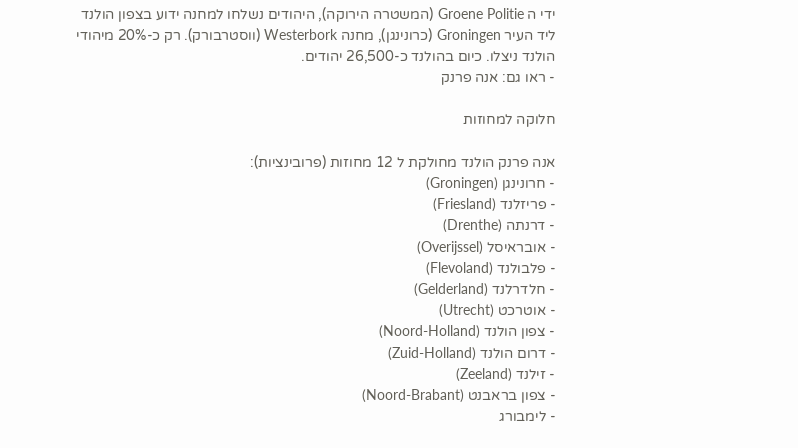ידי ה Groene Politie (המשטרה הירוקה), היהודים נשלחו למחנה ידוע בצפון הולנד ליד העיר Groningen (כרונינגן), מחנה Westerbork (ווסטרבורק). רק כ-20% מיהודי הולנד ניצלו. כיום בהולנד כ-26,500 יהודים.
- ראו גם: אנה פרנק

חלוקה למחוזות

אנה פרנק הולנד מחולקת ל 12 מחוזות (פרובינציות):
- חרונינגן (Groningen)
- פריזלנד (Friesland)
- דרנתה (Drenthe)
- אובראיסל (Overijssel)
- פלבולנד (Flevoland)
- חלדרלנד (Gelderland)
- אוטרכט (Utrecht)
- צפון הולנד (Noord-Holland)
- דרום הולנד (Zuid-Holland)
- זילנד (Zeeland)
- צפון בראבנט (Noord-Brabant)
- לימבורג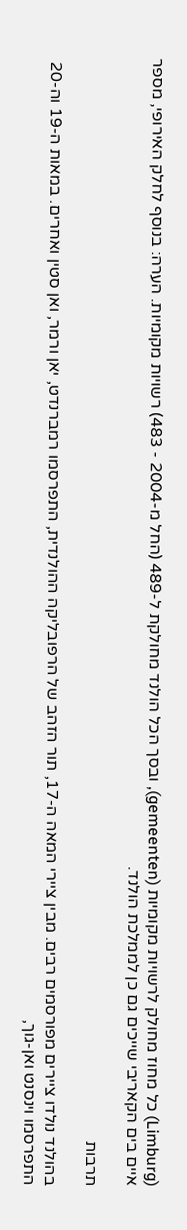(Limburg) כל מחוז מחולק לרשויות מקומיות (gemeenten), ובסך הכל הולנד מחולקת ל-489 (החל מ-2004 - 483) רשויות מקומיות. הערה: בנוסף לחלק האירופי, מספר איים בים הקאריבי שייכים גם כן לממלכת הולנד.

תרבות

בהולנד נולדו ציירים מפורסמים רבים. מבין ציירי המאה ה-17, תור הזהב של הרפובליקה ההולנדית, התפרסמו רמברנדט, יאן ורמר, ואן סטין ואחרים. במאות ה-19 וה-20 התפרסמו וינסנט ואן-גוך,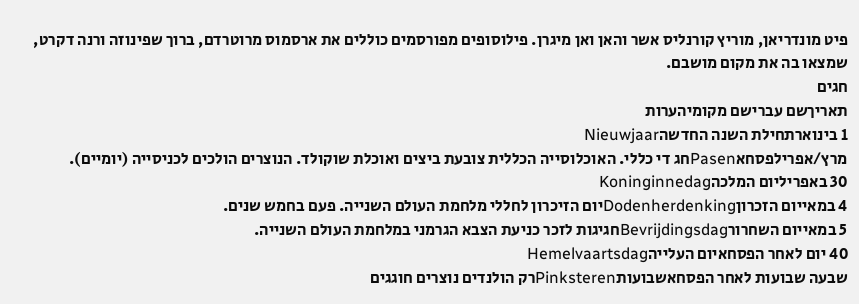פיט מונדריאן, מוריץ קורנליס אשר והאן ואן מיגרן. פילוסופים מפורסמים כוללים את ארסמוס מרוטרדם, ברוך שפינוזה ורנה דקרט, שמצאו בה את מקום מושבם.
חגים
תאריךשם עברישם מקומיהערות
1 בינוארתחילת השנה החדשהNieuwjaar
מרץ/אפרילפסחאPasenחג די כללי. האוכלוסייה הכללית צובעת ביצים ואוכלת שוקולד. הנוצרים הולכים לכניסייה (יומיים).
30 באפריליום המלכהKoninginnedag
4 במאייום הזכרוןDodenherdenkingיום הזיכרון לחללי מלחמת העולם השנייה. פעם בחמש שנים.
5 במאייום השחרורBevrijdingsdagחגיגות לזכר כניעת הצבא הגרמני במלחמת העולם השנייה.
40 יום לאחר הפסחאיום העלייהHemelvaartsdag
שבעה שבועות לאחר הפסחאשבועותPinksterenרק הולנדים נוצרים חוגגים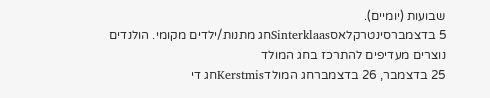שבועות (יומיים).
5 בדצמברסינטרקלאסSinterklaasחג מתנות/ילדים מקומי. הולנדים נוצרים מעדיפים להתרכז בחג המולד
25 בדצמבר, 26 בדצמברחג המולדKerstmisחג די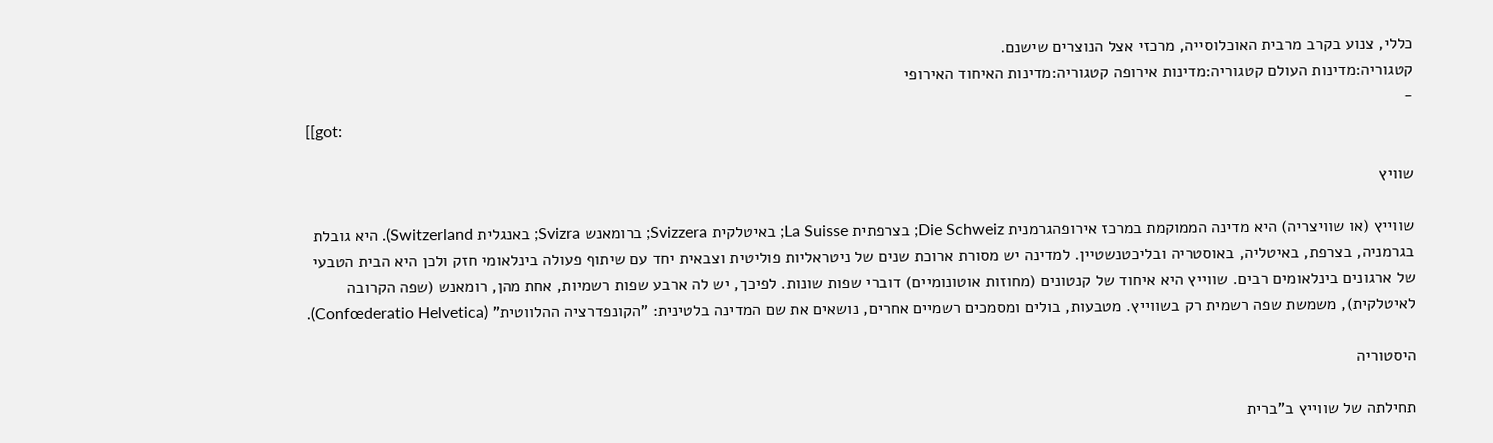כללי, צנוע בקרב מרבית האוכלוסייה, מרכזי אצל הנוצרים שישנם.
קטגוריה:מדינות העולם קטגוריה:מדינות אירופה קטגוריה:מדינות האיחוד האירופי
-
[[got:

שוויץ

שווייץ (או שוויצריה) היא מדינה הממוקמת במרכז אירופהגרמנית Die Schweiz; בצרפתית La Suisse; באיטלקית Svizzera; ברומאנש Svizra; באנגלית Switzerland). היא גובלת בגרמניה, בצרפת, באיטליה, באוסטריה ובליכטנשטיין. למדינה יש מסורת ארוכת שנים של ניטראליות פוליטית וצבאית יחד עם שיתוף פעולה בינלאומי חזק ולכן היא הבית הטבעי של ארגונים בינלאומים רבים. שווייץ היא איחוד של קנטונים (מחוזות אוטונומיים) דוברי שפות שונות. לפיכך, יש לה ארבע שפות רשמיות, אחת מהן, רומאנש (שפה הקרובה לאיטלקית), משמשת שפה רשמית רק בשווייץ. מטבעות, בולים ומסמכים רשמיים אחרים, נושאים את שם המדינה בלטינית: "הקונפדרציה ההלווטית" (Confœderatio Helvetica).

היסטוריה

תחילתה של שווייץ ב"ברית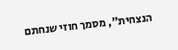הנצחית", מסמך חוזי שנחתם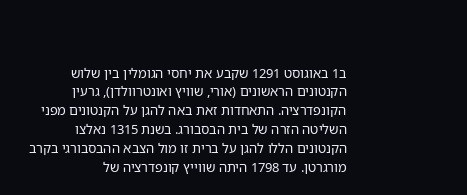ב1 באוגוסט 1291 שקבע את יחסי הגומלין בין שלוש הקנטונים הראשונים (אורי, שוויץ ואונטרוולדן), גרעין הקונפדרציה. התאחדות זאת באה להגן על הקנטונים מפני השליטה הזרה של בית הבסבורג. בשנת 1315 נאלצו הקנטונים הללו להגן על ברית זו מול הצבא ההבסבורגי בקרב מורגרטן. עד 1798 היתה שווייץ קונפדרציה של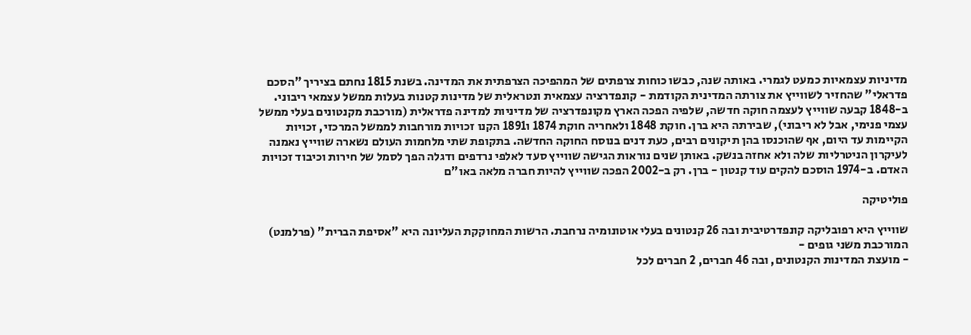מדיניות עצמאיות כמעט לגמרי. באותה שנה, כבשו כוחות צרפתים של המהפיכה הצרפתית את המדינה. בשנת 1815 נחתם בציריך "הסכם פדראלי" שהחזיר לשווייץ את צורתה המדינית הקודמת - קונפדרציה עצמאית ונטראלית של מדינות קטנות בעלות ממשל עצמאי ריבוני. ב-1848 קבעה שווייץ לעצמה חוקה חדשה, שלפיה הפכה הארץ מקונפדרציה של מדיניות למדינה פדראלית (מורכבת מקנטונים בעלי ממשל עצמי פנימי, אבל לא ריבוני), שבירתה היא ברן. חוקת 1848 ולאחריה חוקת 1874 ו1891 הקנו זכויות מורחבות לממשל המרכזי, זכויות הקיימות עד היום, אף שהוכנסו בהן תיקונים רבים, כעת דנים בנוסח החוקה החדשה. בתקופת שתי מלחמות העולם נשארה שווייץ נאמנה לעיקרון הניטרליות שלה ולא אחזה בנשק. באותן שנים נוראות הגישה שווייץ סעד לאלפי נרדפים ודגלה הפך לסמל של חירות וכיבוד זכויות האדם. ב-1974 הוסכם להקים עוד קנטון - ברן. רק ב-2002 הפכה שווייץ להיות חברה מלאה באו"ם

פוליטיקה

שווייץ היא רפובליקה קונפדרטיבית ובה 26 קנטונים בעלי אוטונומיה נרחבת. הרשות המחוקקת העליונה היא "אסיפת הברית" (פרלמנט) המורכבת משני גופים -
- מועצת המדינות הקנטונים, ובה 46 חברים, 2 חברים לכל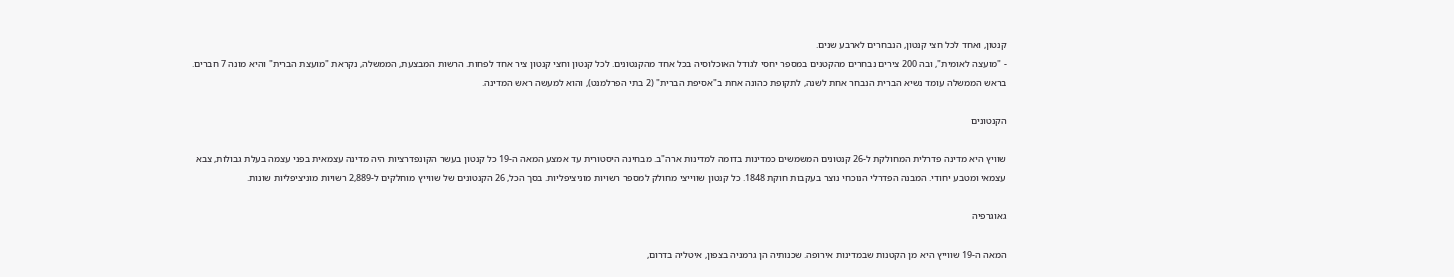קנטון, ואחד לכל חצי קנטון, הנבחרים לארבע שנים.
- "מועצה לאומית", ובה 200 צירים נבחרים מהקטנים במספר יחסי לגודל האוכלוסיה בכל אחד מהקנטונים. לכל קנטון וחצי קנטון ציר אחד לפחות. הרשות המבצעת, הממשלה, נקראת "מועצת הברית" והיא מונה 7 חברים. בראש הממשלה עומד נשיא הברית הנבחר אחת לשנה, לתקופת כהונה אחת ב"אסיפת הברית" (2 בתי הפרלמנט), והוא למעשה ראש המדינה.

הקנטונים

שוויץ היא מדינה פדרלית המחולקת ל-26 קנטונים המשמשים כמדינות בדומה למדינות ארה"ב. מבחינה היסטורית עד אמצע המאה ה-19 כל קנטון בעשר הקונפדרציות היה מדינה עצמאית בפני עצמה בעלת גבולות, צבא עצמאי ומטבע יחודי. המבנה הפדרלי הנוכחי נוצר בעקבות חוקת 1848. כל קנטון שווייצי מחולק למספר רשויות מוניציפליות. בסך הכל, 26 הקנטונים של שווייץ מוחלקים ל-2,889 רשויות מוניציפליות שונות.

גאוגרפיה

המאה ה-19 שווייץ היא מן הקטנות שבמדינות אירופה. שכנותיה הן גרמניה בצפון, איטליה בדרום,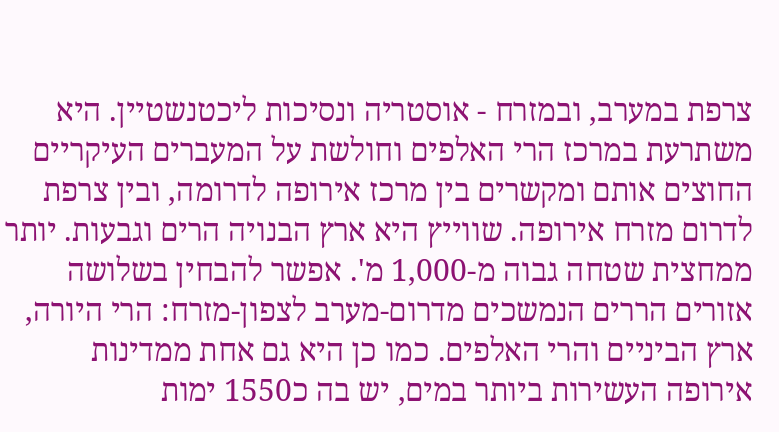צרפת במערב, ובמזרח - אוסטריה ונסיכות ליכטנשטיין. היא משתרעת במרכז הרי האלפים וחולשת על המעברים העיקריים החוצים אותם ומקשרים בין מרכז אירופה לדרומה, ובין צרפת לדרום מזרח אירופה. שווייץ היא ארץ הבנויה הרים וגבעות. יותר ממחצית שטחה גבוה מ-1,000 מ'. אפשר להבחין בשלושה אזורים הררים הנמשכים מדרום-מערב לצפון-מזרח: הרי היורה, ארץ הביניים והרי האלפים. כמו כן היא גם אחת ממדינות אירופה העשירות ביותר במים, יש בה כ1550 ימות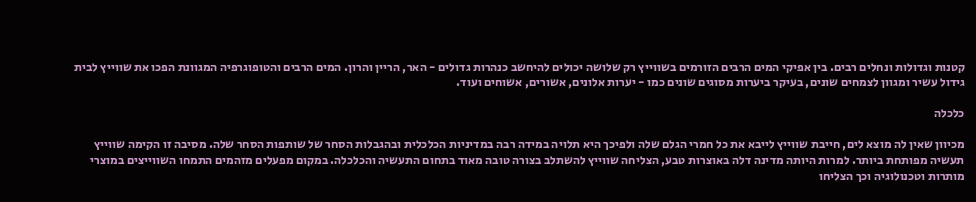קטנות וגדולות ונחלים רבים. בין אפיקי המים הרבים הזורמים בשווייץ רק שלושה יכולים להיחשב כנהרות גדולים - האר, הריין והרון. המים הרבים והטופוגרפיה המגוונת הפכו את שווייץ לבית גידול עשיר ומגוון לצמחים שונים, בעיקר ביערות מסוגים שונים כמו - יערות אלונים, אשורים, אשוחים ועוד.

כלכלה

מכיוון שאין לה מוצא לים, חייבת שווייץ לייבא את כל חמרי הגלם שלה ולפיכך היא תלויה במידה רבה במדיניות הכלכלית ובהגבלות הסחר של שותפות הסחר שלה. מסיבה זו הקימה שווייץ תעשיה מפותחת ביותר. למרות היותה מדינה דלה באוצרות טבע, הצליחה שווייץ להשתלב בצורה טובה מאוד בתחום התעשיה והכלכלה. במקום מפעלים מזהמים התמחו השווייצים במוצרי מותרות וטכנולוגיה וכך הצליחו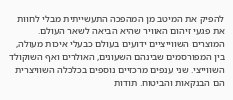להפיק את המיטב מן המהפכה התעשייתית מבלי לחוות את פגעי זיהום האוויר שהיא הביאה לשאר העולם. המוצרים השווייציים ידועים בעולם כבעלי איכות מעולה, בין המפורסמים שבינהם השעונים, האולרים ואף השוקולד השווייצי. שני ענפים מרכזיים נוספים בכלכלה השוויצרית הם הבנקאות והביטוח. תודות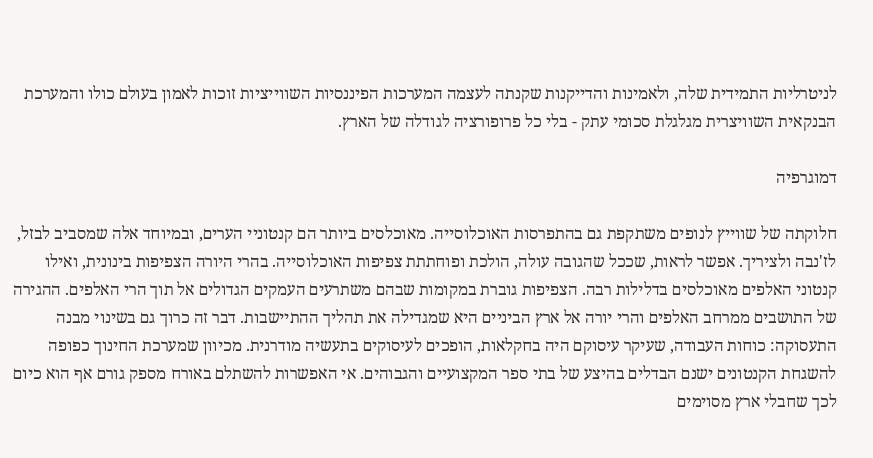לניטרליות התמידית שלה, ולאמינות והדייקנות שקנתה לעצמה המערכות הפיננסיות השווייציות זוכות לאמון בעולם כולו והמערכת הבנקאית השוויצרית מגלגלת סכומי עתק - בלי כל פרופורציה לגודלה של הארץ.

דמוגרפיה

חלוקתה של שווייץ לנופים משתקפת גם בהתפרסות האוכלוסייה. מאוכלסים ביותר הם קנטוניי הערים, ובמיוחד אלה שמסביב לבזל, לז'נבה ולציריך. אפשר לראות, שככל שהגובה עולה, הולכת ופוחתתת צפיפות האוכלוסייה. בהרי היורה הצפיפות בינונית, ואילו קנטוני האלפים מאוכלסים בדלילות רבה. הצפיפות גוברת במקומות שבהם משתרעים העמקים הגדולים אל תוך הרי האלפים. ההגירה של התושבים ממרחב האלפים והרי יורה אל ארץ הביניים היא שמגדילה את תהליך ההתיישבות. דבר זה כרוך גם בשינוי מבנה התעסוקה: כוחות העבודה, שעיקר עיסוקם היה בחקלאות, הופכים לעיסוקים בתעשיה מודרנית. מכיוון שמערכת החינוך כפופה להשגחת הקנטונים ישנם הבדלים בהיצע של בתי ספר המקצועיים והגבוהים. אי האפשרות להשתלם באורח מספק גורם אף הוא כיום לכך שחבלי ארץ מסוימים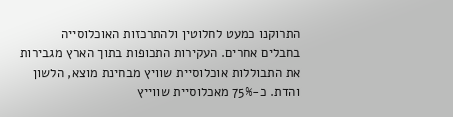התרוקנו כמעט לחלוטין ולהתרכזות האוכלוסייה בחבלים אחרים. העקירות התכופות בתוך הארץ מגבירות את התבוללות אוכלוסיית שוויץ מבחינת מוצא, הלשון והדת. כ-75% מאכלוסיית שווייץ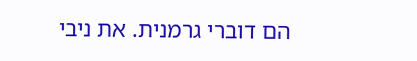הם דוברי גרמנית. את ניבי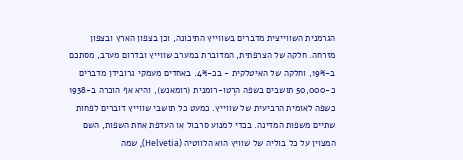הגרמנית השווייצית מדברים בשווייץ התיכונה, וכן בצפון הארץ ובצפון מזרחה. חלקה של הצרפתית, המדוברת במערב שווייץ ובדרום מערב, מסתכם ב-19%, וחלקה של האיטלקית - בכ-4%. באחדים מעמקי גרובידן מדברים כ-50,000 תושבים בשפה הרֶטו-רומנית (רומאנש), והיא אף הוכרה ב-1938 כשפה לאומית הרביעית של שווייץ. כמעט כל תושבי שווייץ דוברים לפחות שתיים משפות המדינה. בכדי למנוע סרבול או העדפת אחת השפות, השם המצוין על כל בוליה של שוויץ הוא הלווטיה (Helvetia), שמה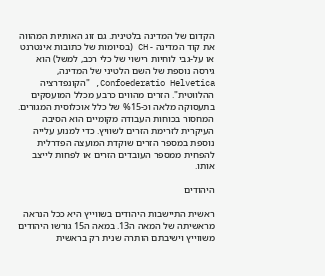הקדום של המדינה בלטינית. גם זוג האותיות המהווה את קוד המדינה - CH (בסיומות של כתובות אינטרנט או על-גבי לוחיות רישוי של כלי רכב, למשל) הוא גירסה נוספת של השם הלטיני של המדינה, Confoederatio Helvetica, "הקונפדרציה ההלווטית". הזרים מהווים כרבע מכלל המועסקים בתעסוקה מלאה וכ-%15 של כלל אוכלוסית המגורים. המחסור בכוחות העבודה מקומיים הוא הסיבה העיקרית לזרימת הזרים לשוויץ. כדי למנוע עלייה נוספת במספר הזרים שוקדת המועצה הפדרלית להפחית ממספר העובדים הזרים או לפחות לייצב אותו.

היהודים

ראשית התיישבות היהודים בשווייץ היא ככל הנראה מראשיתה של המאה ה13. במאה ה15 גורשו היהודים משווייץ וישיבתם הותרה שנית רק בראשית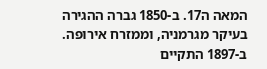המאה ה17. ב-1850 גברה ההגירה בעיקר מגרמניה, וממזרח אירופה. ב-1897 התקיים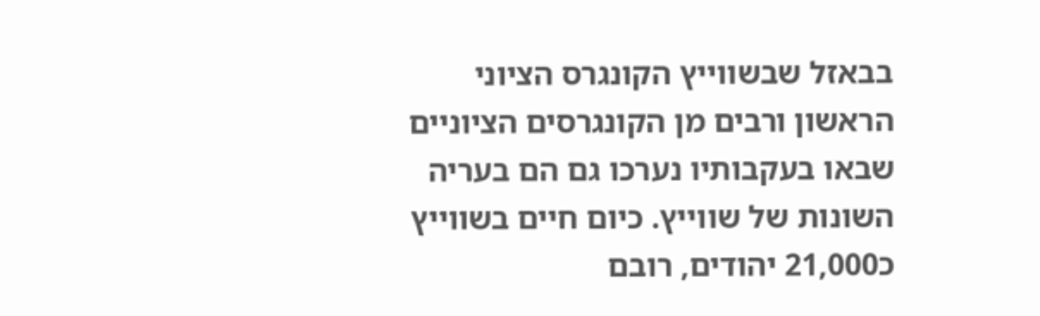בבאזל שבשווייץ הקונגרס הציוני הראשון ורבים מן הקונגרסים הציוניים שבאו בעקבותיו נערכו גם הם בעריה השונות של שווייץ. כיום חיים בשווייץ כ21,000 יהודים, רובם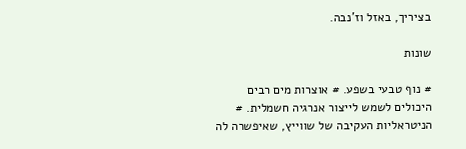בציריך, באזל וז'נבה.

שונות

# נוף טבעי בשפע. # אוצרות מים רבים היכולים לשמש לייצור אנרגיה חשמלית. # הניטראליות העקיבה של שווייץ, שאיפשרה לה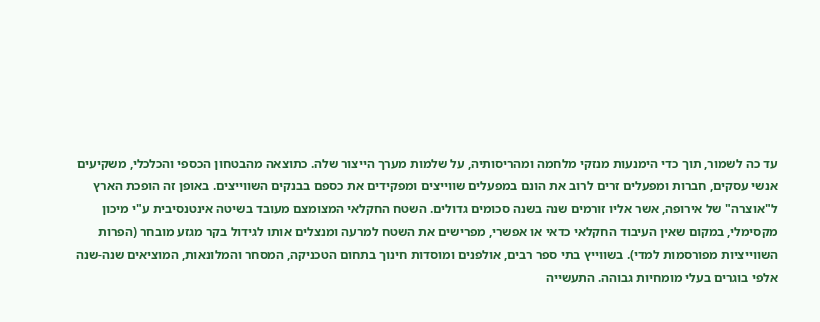עד כה לשמור, תוך כדי הימנעות מנזקי מלחמה ומהריסותיה, על שלמות מערך הייצור שלה. כתוצאה מהבטחון הכספי והכלכלי, משקיעים אנשי עסקים, חברות ומפעלים זרים לרוב את הונם במפעלים שווייצים ומפקידים את כספם בבנקים השווייצים. באופן זה הופכת הארץ ל"אוצרה" של אירופה, אשר אליו זורמים שנה בשנה סכומים גדולים. השטח החקלאי המצומצם מעובד בשיטה אינטנסיבית ע"י מיכון מקסימלי, במקום שאין העיבוד החקלאי כדאי או אפשרי, מפרישים את השטח למרעה ומנצלים אותו לגידול בקר מגזע מובחר (הפרות השווייציות מפורסמות למדי). בשווייץ בתי ספר רבים, אולפנים ומוסדות חינוך בתחום הטכניקה, המסחר והמלונאות, המוציאים שנה-שנה אלפי בוגרים בעלי מומחיות גבוהה. התעשייה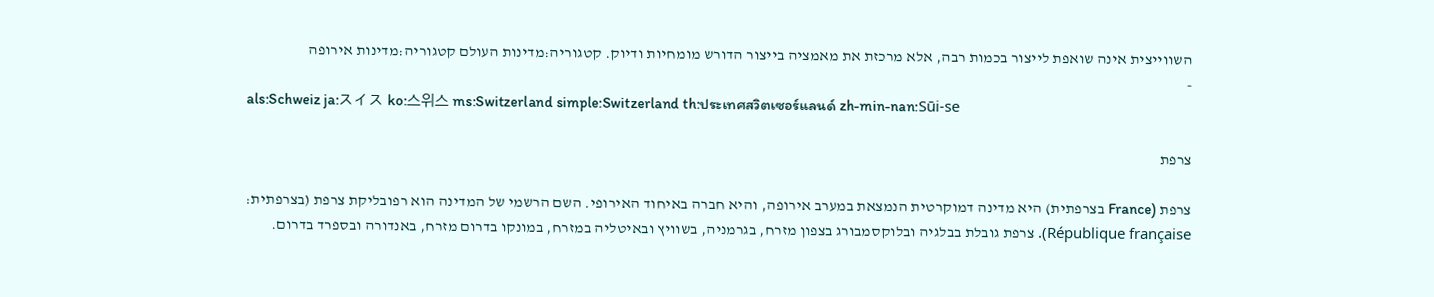השווייצית אינה שואפת לייצור בכמות רבה, אלא מרכזת את מאמציה בייצור הדורש מומחיות ודיוק. קטגוריה:מדינות העולם קטגוריה:מדינות אירופה
-
als:Schweiz ja:スイス ko:스위스 ms:Switzerland simple:Switzerland th:ประเทศสวิตเซอร์แลนด์ zh-min-nan:Sūi-se

צרפת

צרפת (France בצרפתית) היא מדינה דמוקרטית הנמצאת במערב אירופה, והיא חברה באיחוד האירופי. השם הרשמי של המדינה הוא רפובליקת צרפת (בצרפתית: République française). צרפת גובלת בבלגיה ובלוקסמבורג בצפון מזרח, בגרמניה, בשוויץ ובאיטליה במזרח, במונקו בדרום מזרח, באנדורה ובספרד בדרום.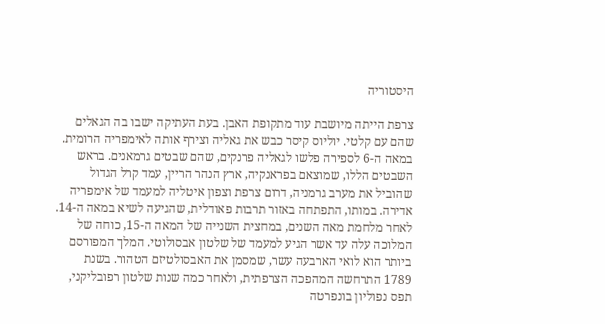היסטוריה

צרפת הייתה מיושבת עוד מתקופת האבן. בעת העתיקה ישבו בה הגאלים שהם עם קלטי. יוליוס קיסר כבש את גאליה וצירף אותה לאימפריה הרומית. במאה ה-6 לספירה פלשו לגאליה פרנקים, שהם שבטים גרמאנים. בראש השבטים הללו, שמוצאם בפראנקיה, ארץ הנהר הריין, עמד קרל הגדול שהוביל את מערב גרמניה, דרום צרפת וצפון איטליה למעמד של אימפריה אדירה. במותו, התפתחה באזור תרבות פאודלית, שהגיעה לשיא במאה ה-14. לאחר מלחמת מאה השנים, במחצית השנייה של המאה ה-15, כוחה של המלוכה עלה עד אשר הגיע למעמד של שלטון אבסולוטי. המלך המפורסם ביותר הוא לואי הארבעה עשר, שמסמן את האבסולטיזם הטהור. בשנת 1789 התרחשה המהפכה הצרפתית, ולאחר כמה שנות שלטון רפובליקני, תפס נפוליון בונפרטה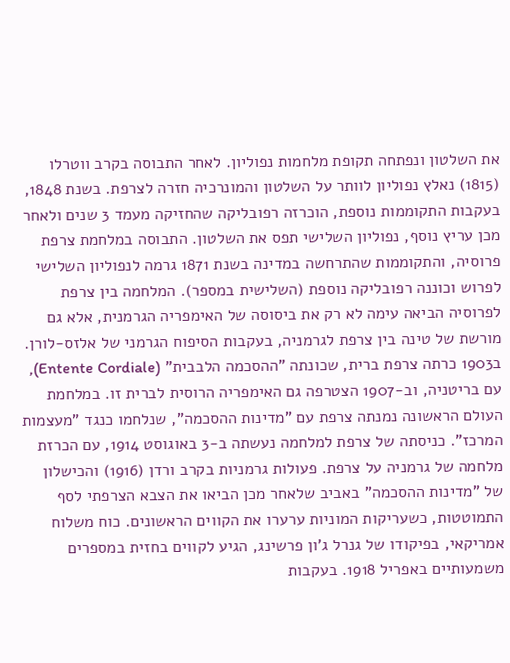את השלטון ונפתחה תקופת מלחמות נפוליון. לאחר התבוסה בקרב ווטרלו (1815) נאלץ נפוליון לוותר על השלטון והמונרכיה חזרה לצרפת. בשנת 1848, בעקבות התקוממות נוספת, הוכרזה רפובליקה שהחזיקה מעמד 3 שנים ולאחר מכן עריץ נוסף, נפוליון השלישי תפס את השלטון. התבוסה במלחמת צרפת פרוסיה, והתקוממות שהתרחשה במדינה בשנת 1871 גרמה לנפוליון השלישי לפרוש וכוננה רפובליקה נוספת (השלישית במספר). המלחמה בין צרפת לפרוסיה הביאה עימה לא רק את ביסוסה של האימפריה הגרמנית, אלא גם מורשת של טינה בין צרפת לגרמניה, בעקבות הסיפוח הגרמני של אלזס-לורן. ב1903 כרתה צרפת ברית, שכונתה "ההסכמה הלבבית" (Entente Cordiale), עם בריטניה, וב-1907 הצטרפה גם האימפריה הרוסית לברית זו. במלחמת העולם הראשונה נמנתה צרפת עם "מדינות ההסכמה", שנלחמו כנגד "מעצמות המרכז". כניסתה של צרפת למלחמה נעשתה ב-3 באוגוסט 1914, עם הכרזת מלחמה של גרמניה על צרפת. פעולות גרמניות בקרב ורדן (1916) והכישלון של "מדינות ההסכמה" באביב שלאחר מכן הביאו את הצבא הצרפתי לסף התמוטטות, כשעריקות המוניות ערערו את הקווים הראשונים. כוח משלוח אמריקאי, בפיקודו של גנרל ג'ון פרשינג, הגיע לקווים בחזית במספרים משמעותיים באפריל 1918. בעקבות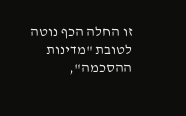זו החלה הכף נוטה לטובת "מדינות ההסכמה",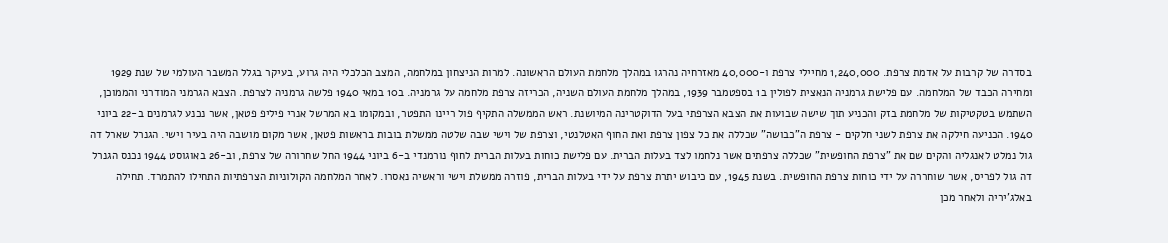בסדרה של קרבות על אדמת צרפת. 1,240,000 מחיילי צרפת ו-40,000 מאזרחיה נהרגו במהלך מלחמת העולם הראשונה. למרות הניצחון במלחמה, המצב הכלכלי היה גרוע, בעיקר בגלל המשבר העולמי של שנת 1929 ומחירה הכבד של המלחמה. עם פלישת גרמניה הנאצית לפולין ב1 בספטמבר 1939, במהלך מלחמת העולם השניה, הכריזה צרפת מלחמה על גרמניה. ב10 במאי 1940 פלשה גרמניה לצרפת. הצבא הגרמני המודרני והממוכן, השתמש בטקטיקות של מלחמת בזק והכניע תוך שישה שבועות את הצבא הצרפתי בעל הדוקטרינה המיושנת. ראש הממשלה התקיף פול ריינו התפטר, ובמקומו בא המרשל אנרי פיליפ פטאן, אשר נכנע לגרמנים ב-22 ביוני 1940. הכניעה חילקה את צרפת לשני חלקים - צרפת ה"כבושה" שכללה את כל צפון צרפת ואת החוף האטלנטי, וצרפת של וישי שבה שלטה ממשלת בובות בראשות פטאן, אשר מקום מושבה היה בעיר וישי. הגנרל שארל דה גול נמלט לאנגליה והקים שם את "צרפת החופשית" שכללה צרפתים אשר נלחמו לצד בעלות הברית. עם פלישת כוחות בעלות הברית לחוף נורמנדי ב-6 ביוני 1944 החל שחרורה של צרפת, וב-26 באוגוסט 1944 נכנס הגנרל דה גול לפריס, אשר שוחררה על ידי כוחות צרפת החופשית. בשנת 1945, עם כיבוש יתרת צרפת על ידי בעלות הברית, פוזרה ממשלת וישי וראשיה נאסרו. לאחר המלחמה הקולוניות הצרפתיות התחילו להתמרד. תחילה באלג'יריה ולאחר מכן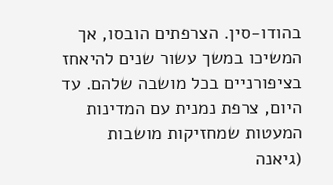בהודו-סין. הצרפתים הובסו, אך המשיכו במשך עשור שנים להיאחז בציפורניים בכל מושבה שלהם. עד היום, צרפת נמנית עם המדינות המעטות שמחזיקות מושבות (גיאנה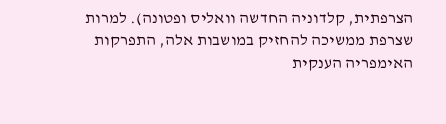הצרפתית, קלדוניה החדשה וואליס ופטונה). למרות שצרפת ממשיכה להחזיק במושבות אלה, התפרקות האימפריה הענקית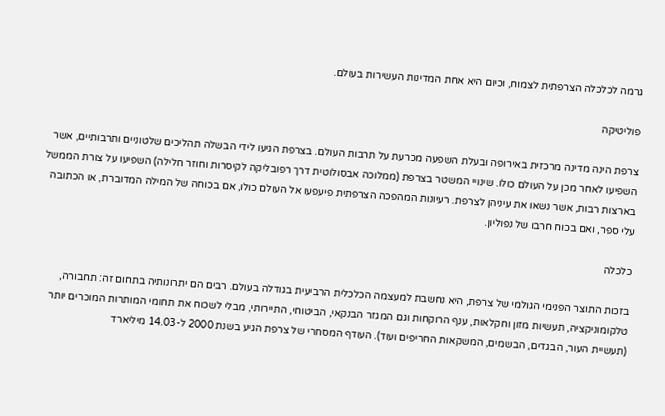גרמה לכלכלה הצרפתית לצמוח, וכיום היא אחת המדינות העשירות בעולם.

פוליטיקה

צרפת הינה מדינה מרכזית באירופה ובעלת השפעה מכרעת על תרבות העולם. בצרפת הגיעו לידי הבשלה תהליכים שלטוניים ותרבותיים, אשר השפיעו לאחר מכן על העולם כולו. שינויי המשטר בצרפת (ממלוכה אבסולוטית דרך רפובליקה לקיסרות וחוזר חלילה) השפיעו על צורת הממשל בארצות רבות, אשר נשאו את עיניהן לצרפת. רעיונות המהפכה הצרפתית פיעפעו אל העולם כולו, אם בכוחה של המילה המדוברת, או הכתובה עלי ספר, ואם בכוח חרבו של נפוליון.

כלכלה

בזכות התוצר הפנימי הגולמי של צרפת, היא נחשבת למעצמה הכלכלית הרביעית בגודלה בעולם. רבים הם יתרונותיה בתחום זה: תחבורה, טלקומוניקציה, תעשיות מזון וחקלאות, ענף הרוקחות וגם המגזר הבנקאי, הביטוחי, התיירותי, מבלי לשכוח את תחומי המותרות המוכרים יותר (תעשיית העור, הבגדים, הבשמים, המשקאות החריפים ועוד). העודף המסחרי של צרפת הגיע בשנת 2000 ל-14.03 מיליארד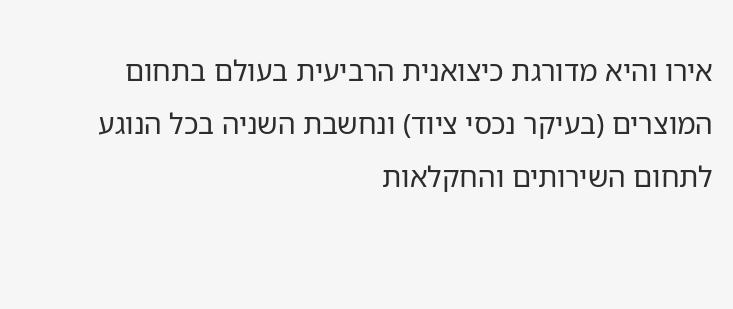אירו והיא מדורגת כיצואנית הרביעית בעולם בתחום המוצרים (בעיקר נכסי ציוד) ונחשבת השניה בכל הנוגע לתחום השירותים והחקלאות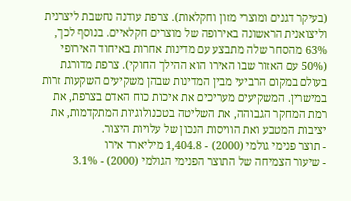(בעיקר דגנים ומוצרי מזון וחקלאות). צרפת עודנה נחשבת ליצרנית וליצואנית הראשונה באירופה של מוצרים חקלאיים. בנוסף לכך, 63% מהסחר שלה מתבצע עם מדינות אחרות באיחוד האירופי (50% עם האזור שבו האירו הוא ההילך החוקי). צרפת מדורגת בעולם במקום הרביעי מבין המדינות שבהן משקיעים השקעות זרות במישרין. המשקיעים מעריכים את איכות כוח האדם בצרפת, את רמת המחקר הגבוהה, את השליטה בטכנולוגיות המתקדמות, את יציבות המטבע ואת הוויסות הנכון של עלויות היצור.
- תוצר פנימי גולמי (2000) - 1,404.8 מיליארד אירו
- שיעור הצמיחה של התוצר הפנימי הגולמי (2000) - 3.1%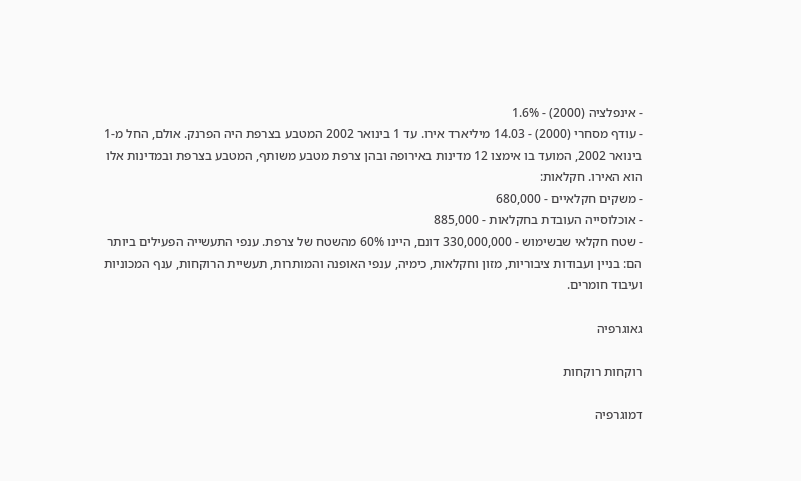- אינפלציה (2000) - 1.6%
- עודף מסחרי (2000) - 14.03 מיליארד אירו. עד 1 בינואר 2002 המטבע בצרפת היה הפרנק. אולם, החל מ-1 בינואר 2002, המועד בו אימצו 12 מדינות באירופה ובהן צרפת מטבע משותף, המטבע בצרפת ובמדינות אלו הוא האירו. חקלאות:
- משקים חקלאיים - 680,000
- אוכלוסייה העובדת בחקלאות - 885,000
- שטח חקלאי שבשימוש - 330,000,000 דונם, היינו 60% מהשטח של צרפת. ענפי התעשייה הפעילים ביותר הם: בניין ועבודות ציבוריות, מזון וחקלאות, כימיה, ענפי האופנה והמותרות, תעשיית הרוקחות, ענף המכוניות ועיבוד חומרים.

גאוגרפיה

רוקחות רוקחות

דמוגרפיה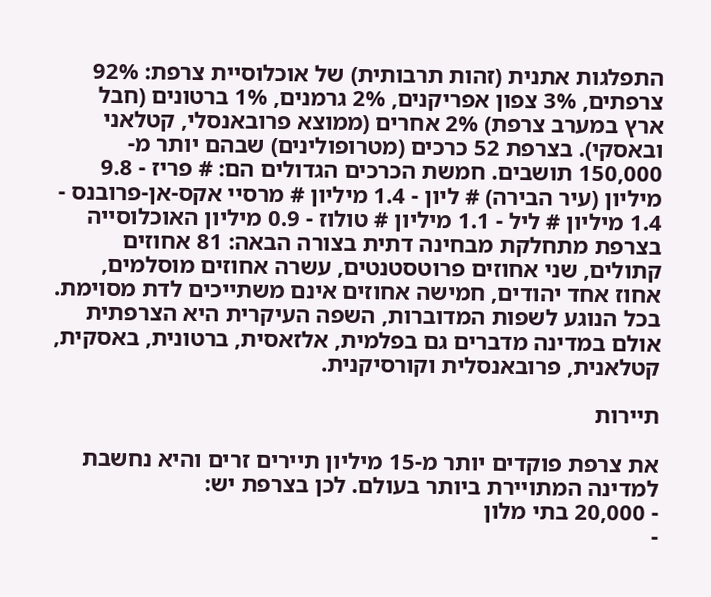התפלגות אתנית (זהות תרבותית) של אוכלוסיית צרפת: 92% צרפתים, 3% צפון אפריקנים, 2% גרמנים, 1% ברטונים (חבל ארץ במערב צרפת) 2% אחרים (ממוצא פרובאנסלי, קטלאני ובאסקי). בצרפת 52 כרכים (מטרופולינים) שבהם יותר מ- 150,000 תושבים. חמשת הכרכים הגדולים הם: # פריז - 9.8 מיליון (עיר הבירה) # ליון - 1.4 מיליון # מרסיי אקס-אן-פרובנס - 1.4 מיליון # ליל - 1.1 מיליון # טולוז - 0.9 מיליון האוכלוסייה בצרפת מתחלקת מבחינה דתית בצורה הבאה: 81 אחוזים קתולים, שני אחוזים פרוטסטנטים, עשרה אחוזים מוסלמים, אחוז אחד יהודים, חמישה אחוזים אינם משתייכים לדת מסוימת. בכל הנוגע לשפות המדוברות, השפה העיקרית היא הצרפתית אולם במדינה מדברים גם בפלמית, אלזאסית, ברטונית, באסקית, קטלאנית, פרובאנסלית וקורסיקנית.

תיירות

את צרפת פוקדים יותר מ-15 מיליון תיירים זרים והיא נחשבת למדינה המתויירת ביותר בעולם. לכן בצרפת יש:
- 20,000 בתי מלון
-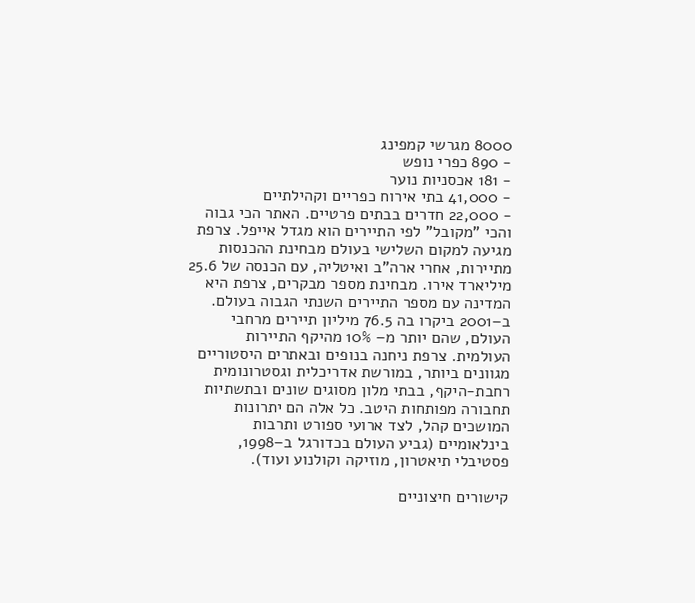8000 מגרשי קמפינג
- 890 כפרי נופש
- 181 אכסניות נוער
- 41,000 בתי אירוח כפריים וקהילתיים
- 22,000 חדרים בבתים פרטיים. האתר הכי גבוה והכי "מקובל" לפי התיירים הוא מגדל אייפל. צרפת מגיעה למקום השלישי בעולם מבחינת ההכנסות מתיירות, אחרי ארה"ב ואיטליה, עם הכנסה של 25.6 מיליארד אירו. מבחינת מספר מבקרים, צרפת היא המדינה עם מספר התיירים השנתי הגבוה בעולם. ב–2001 ביקרו בה 76.5 מיליון תיירים מרחבי העולם, שהם יותר מ– 10% מהיקף התיירות העולמית. צרפת ניחנה בנופים ובאתרים היסטוריים מגוונים ביותר, במורשת אדריכלית וגסטרונומית רחבת-היקף, בבתי מלון מסוגים שונים ובתשתיות תחבורה מפותחות היטב. כל אלה הם יתרונות המושכים קהל, לצד ארועי ספורט ותרבות בינלאומיים (גביע העולם בכדורגל ב–1998, פסטיבלי תיאטרון, מוזיקה וקולנוע ועוד).

קישורים חיצוניים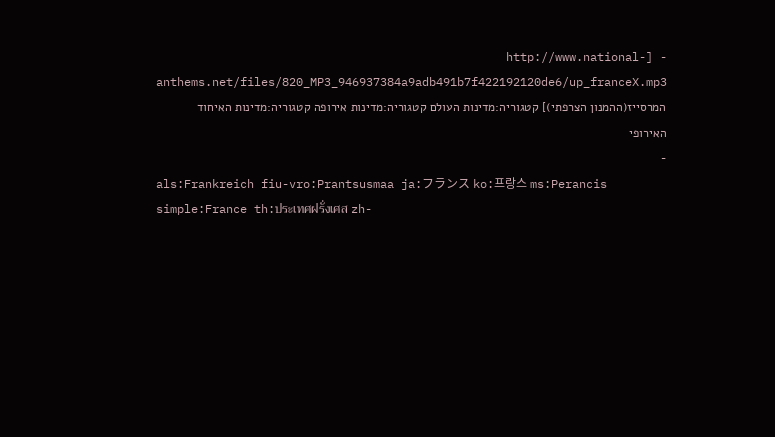- [http://www.national-anthems.net/files/820_MP3_946937384a9adb491b7f422192120de6/up_franceX.mp3 המרסייז(ההמנון הצרפתי)] קטגוריה:מדינות העולם קטגוריה:מדינות אירופה קטגוריה:מדינות האיחוד האירופי
-
als:Frankreich fiu-vro:Prantsusmaa ja:フランス ko:프랑스 ms:Perancis simple:France th:ประเทศฝรั่งเศส zh-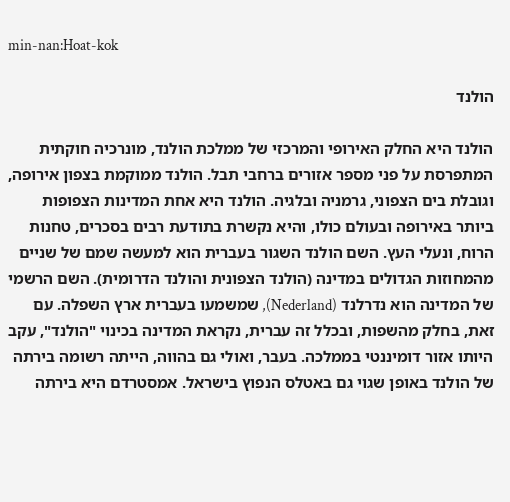min-nan:Hoat-kok

הולנד

הולנד היא החלק האירופי והמרכזי של ממלכת הולנד, מונרכיה חוקתית המתפרסת על פני מספר אזורים ברחבי תבל. הולנד ממוקמת בצפון אירופה, וגובלת בים הצפוני, גרמניה ובלגיה. הולנד היא אחת המדינות הצפופות ביותר באירופה ובעולם כולו, והיא נקשרת בתודעת רבים בסכרים, טחנות הרוח, ונעלי העץ. השם הולנד השגור בעברית הוא למעשה שמם של שניים מהמחוזות הגדולים במדינה (הולנד הצפונית והולנד הדרומית). השם הרשמי של המדינה הוא נדרלנד (Nederland), שמשמעו בעברית ארץ השפלה. עם זאת, בחלק מהשפות, ובכלל זה עברית, נקראת המדינה בכינוי "הולנד", עקב היותו אזור דומיננטי בממלכה. בעבר, ואולי גם בהווה, הייתה רשומה בירתה של הולנד באופן שגוי גם באטלס הנפוץ בישראל. אמסטרדם היא בירתה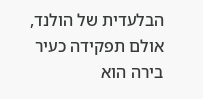הבלעדית של הולנד, אולם תפקידה כעיר בירה הוא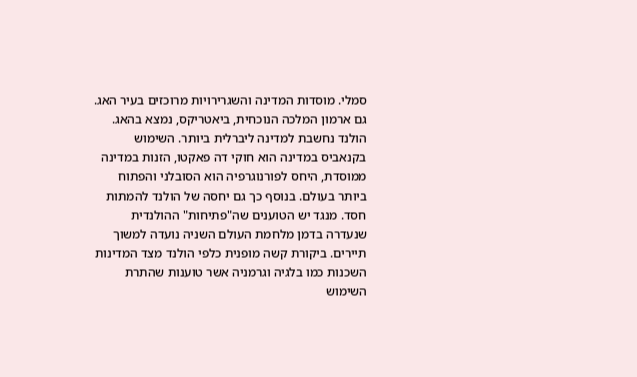סמלי. מוסדות המדינה והשגרירויות מרוכזים בעיר האג. גם ארמון המלכה הנוכחית, ביאטריקס, נמצא בהאג. הולנד נחשבת למדינה ליברלית ביותר. השימוש בקנאביס במדינה הוא חוקי דה פאקטו, הזנות במדינה ממוסדת, היחס לפורנוגרפיה הוא הסובלני והפתוח ביותר בעולם. בנוסף כך גם יחסה של הולנד להמתות חסד. מנגד יש הטוענים שה"פתיחות" ההולנדית שנעדרה בדמן מלחמת העולם השניה נועדה למשוך תיירים. ביקורת קשה מופנית כלפי הולנד מצד המדינות השכנות כמו בלגיה וגרמניה אשר טוענות שהתרת השימוש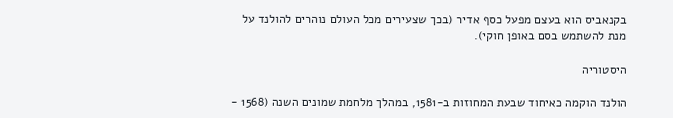בקנאביס הוא בעצם מפעל כסף אדיר (בכך שצעירים מכל העולם נוהרים להולנד על מנת להשתמש בסם באופן חוקי).

היסטוריה

הולנד הוקמה כאיחוד שבעת המחוזות ב-1581, במהלך מלחמת שמונים השנה (1568 -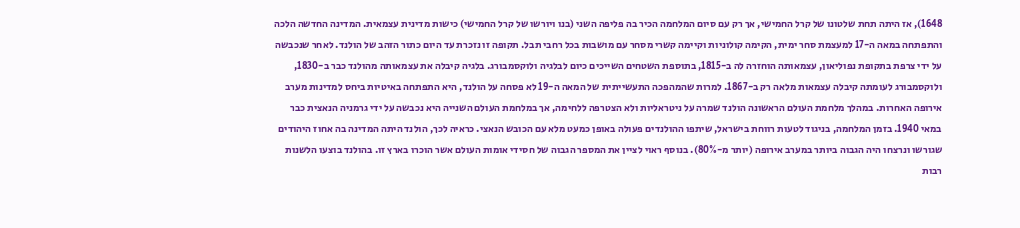1648), אז היתה תחת שלטונו של קרל החמישי, אך רק עם סיום המלחמה הכיר בה פליפה השני (בנו ויורשו של קרל החמישי) כישות מדינית עצמאית. המדינה החדשה הלכה והתפתחה במאה ה-17 למעצמת סחר ימית, הקימה קולוניות וקיימה קשרי מסחר עם מושבות בכל רחבי תבל. תקופה זו נזכרת עד היום כתור הזהב של הולנד. לאחר שנכבשה על ידי צרפת בתקופת נפוליאון, עצמאותה הוחזרה לה ב-1815, בתוספת השטחים השייכים כיום לבלגיה ולוקסמבורג. בלגיה קיבלה את עצמאותה מהולנד כבר ב-1830, ולוקסמבורג לעומתה קיבלה עצמאות מלאה רק ב-1867. למרות שהמהפכה התעשייתית של המאה ה-19 לא פסחה על הולנד, היא התפתחה באיטיות ביחס למדינות מערב אירופה האחרות. במהלך מלחמת העולם הראשונה הולנד שמרה על ניטראליות ולא הצטרפה ללחימה, אך במלחמת העולם השנייה היא נכבשה על ידי גרמניה הנאצית כבר במאי 1940. בזמן המלחמה, בניגוד לטעות רווחת בישראל, שיתפו ההולנדים פעולה באופן כמעט מלא עם הכובש הנאצי. כראיה לכך, הולנד היתה המדינה בה אחוז היהודים שגורשו ונרצחו היה הגבוה ביותר במערב אירופה (יותר מ-80%). בנוסף ראוי לציין את המספר הגבוה של חסידי אומות העולם אשר הוכרו בארץ זו. בהולנד בוצעו הלשנות רבות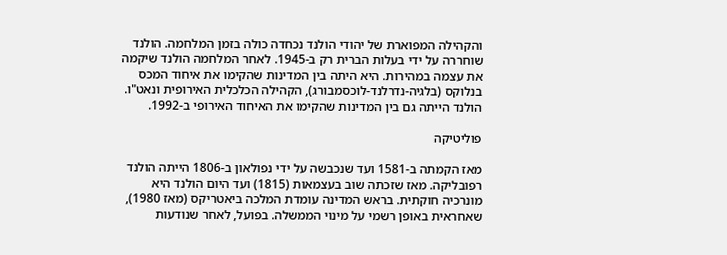והקהילה המפוארת של יהודי הולנד נכחדה כולה בזמן המלחמה. הולנד שוחררה על ידי בעלות הברית רק ב-1945. לאחר המלחמה הולנד שיקמה את עצמה במהירות. היא היתה בין המדינות שהקימו את איחוד המכס בנלוקס (בלגיה-נדרלנד-לוכסמבורג), הקהילה הכלכלית האירופית ונאט"ו. הולנד הייתה גם בין המדינות שהקימו את האיחוד האירופי ב-1992.

פוליטיקה

מאז הקמתה ב-1581 ועד שנכבשה על ידי נפולאון ב-1806 הייתה הולנד רפובליקה. מאז שזכתה שוב בעצמאות (1815) ועד היום הולנד היא מונרכיה חוקתית. בראש המדינה עומדת המלכה ביאטריקס (מאז 1980), שאחראית באופן רשמי על מינוי הממשלה. בפועל, לאחר שנודעות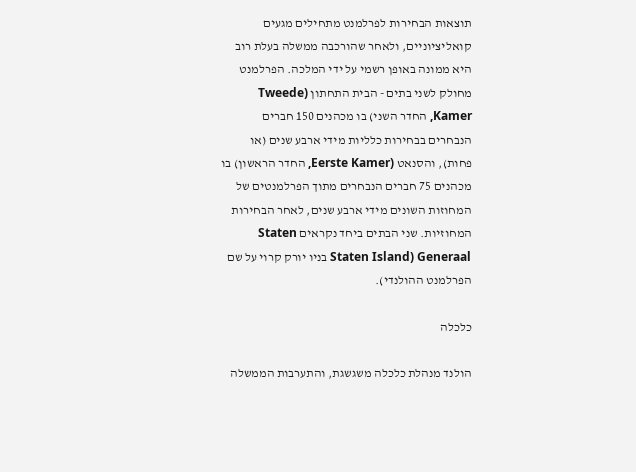תוצאות הבחירות לפרלמנט מתחילים מגעים קואליציוניים, ולאחר שהורכבה ממשלה בעלת רוב היא ממונה באופן רשמי על ידי המלכה. הפרלמנט מחולק לשני בתים - הבית התחתון (Tweede Kamer, החדר השני) בו מכהנים 150 חברים הנבחרים בבחירות כלליות מידי ארבע שנים (או פחות), והסנאט (Eerste Kamer, החדר הראשון) בו מכהנים 75 חברים הנבחרים מתוך הפרלמנטים של המחוזות השונים מידי ארבע שנים, לאחר הבחירות המחוזיות. שני הבתים ביחד נקראים Staten Generaal (Staten Island בניו יורק קרוי על שם הפרלמנט ההולנדי).

כלכלה

הולנד מנהלת כלכלה משגשגת, והתערבות הממשלה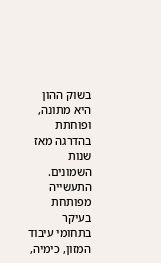בשוק ההון היא מתונה, ופוחתת בהדרגה מאז שנות השמונים. התעשייה מפותחת בעיקר בתחומי עיבוד המזון, כימיה,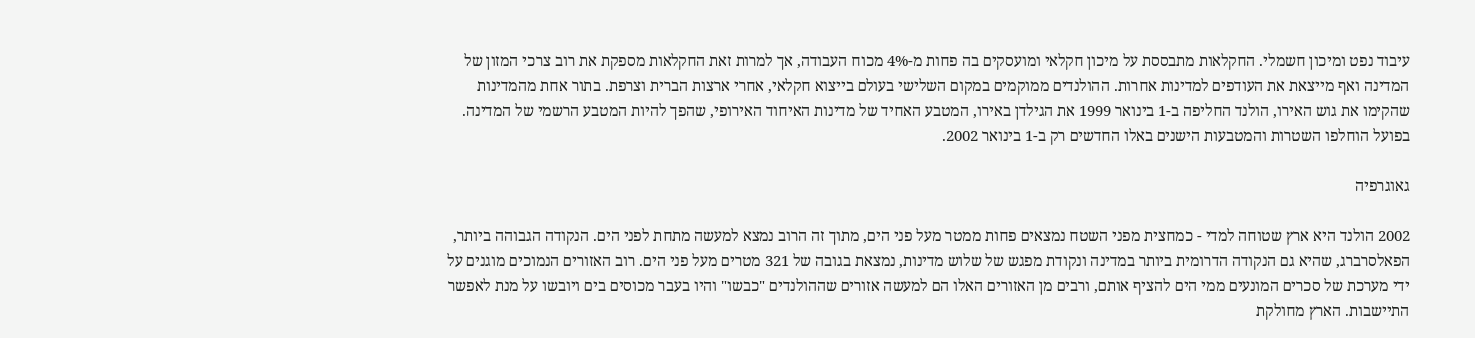עיבוד נפט ומיכון חשמלי. החקלאות מתבססת על מיכון חקלאי ומועסקים בה פחות מ-4% מכוח העבודה, אך למרות זאת החקלאות מספקת את רוב צרכי המזון של המדינה ואף מייצאת את העודפים למדינות אחרות. ההולנדים ממוקמים במקום השלישי בעולם בייצוא חקלאי, אחרי ארצות הברית וצרפת. בתור אחת מהמדינות שהקימו את גוש האירו, הולנד החליפה ב-1 בינואר 1999 את הגילדן באירו, המטבע האחיד של מדינות האיחוד האירופי, שהפך להיות המטבע הרשמי של המדינה. בפועל הוחלפו השטרות והמטבעות הישנים באלו החדשים רק ב-1 בינואר 2002.

גאוגרפיה

2002 הולנד היא ארץ שטוחה למדי - כמחצית מפני השטח נמצאים פחות ממטר מעל פני הים, מתוך זה הרוב נמצא למעשה מתחת לפני הים. הנקודה הגבוהה ביותר, הפאלסרברג, שהיא גם הנקודה הדרומית ביותר במדינה ונקודת מפגש של שלוש מדינות, נמצאת בגובה של 321 מטרים מעל פני הים. רוב האזורים הנמוכים מוגנים על ידי מערכת של סכרים המונעים ממי הים להציף אותם, ורבים מן האזורים האלו הם למעשה אזורים שההולנדים "כבשו" והיו בעבר מכוסים בים ויובשו על מנת לאפשר התיישבות. הארץ מחולקת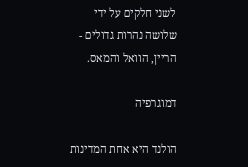לשני חלקים על ידי שלושה נהרות גדולים - הריין, הוואל והמאס.

דמוגרפיה

הולנד היא אחת המדינות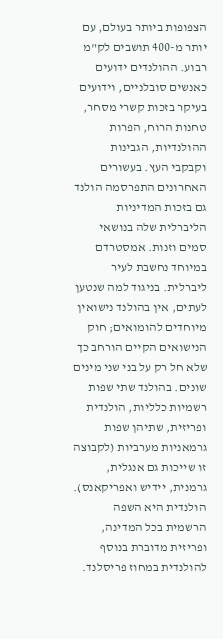הצפופות ביותר בעולם, עם יותר מ-400 תושבים לק"מ רבוע. ההולנדים ידועים כאנשים סובלניים, וידועים בעיקר בזכות קשרי מסחר, טחנות הרוח, הפרות ההולנדיות, הגבינות וקבקבי העץ. בעשורים האחרונים התפרסמה הולנד גם בזכות המדיניות הליברלית שלה בנושאי סמים וזנות. אמסטרדם במיוחד נחשבת לעיר ליברלית. בניגוד למה שנטען לעתים, אין בהולנד נישואין מיוחדים להומואים; חוק הנישואים הקיים הורחב כך שלא חל רק על בני שני מינים שונים. בהולנד שתי שפות רשמיות כלליות, הולנדית ופריזית, שתיהן שפות גרמאניות מערביות (לקבוצה זו שייכות גם אנגלית, גרמנית, יידיש ואפריקאנס). הולנדית היא השפה הרשמית בכל המדינה, ופריזית מדוברת בנוסף להולנדית במחוז פריסלנד.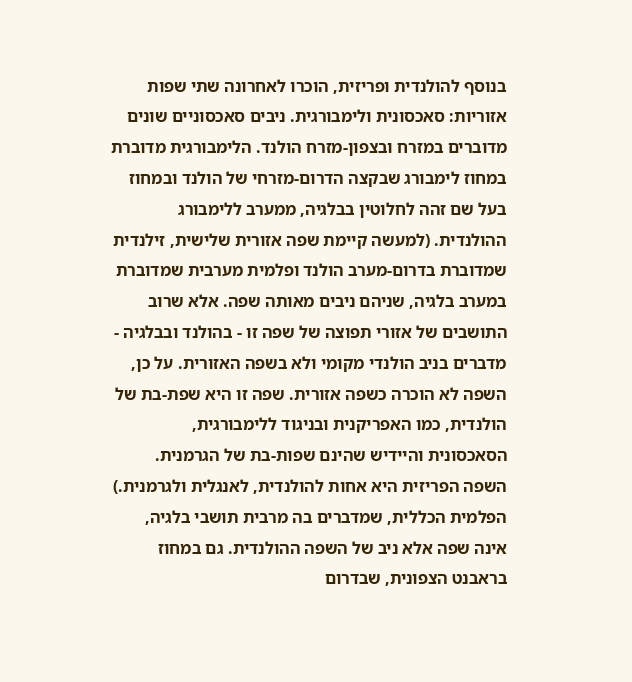בנוסף להולנדית ופריזית, הוכרו לאחרונה שתי שפות אזוריות: סאכסונית ולימבורגית. ניבים סאכסוניים שונים מדוברים במזרח ובצפון-מזרח הולנד. הלימבורגית מדוברת במחוז לימבורג שבקצה הדרום-מזרחי של הולנד ובמחוז בעל שם זהה לחלוטין בבלגיה, ממערב ללימבורג ההולנדית. (למעשה קיימת שפה אזורית שלישית, זילנדית שמדוברת בדרום-מערב הולנד ופלמית מערבית שמדוברת במערב בלגיה, שניהם ניבים מאותה שפה. אלא שרוב התושבים של אזורי תפוצה של שפה זו - בהולנד ובבלגיה - מדברים בניב הולנדי מקומי ולא בשפה האזורית. על כן, השפה לא הוכרה כשפה אזורית. שפה זו היא שפת-בת של הולנדית, כמו האפריקנית ובניגוד ללימבורגית, הסאכסונית והיידיש שהינם שפות-בת של הגרמנית. השפה הפריזית היא אחות להולנדית, לאנגלית ולגרמנית.) הפלמית הכללית, שמדברים בה מרבית תושבי בלגיה, אינה שפה אלא ניב של השפה ההולנדית. גם במחוז בראבנט הצפונית, שבדרום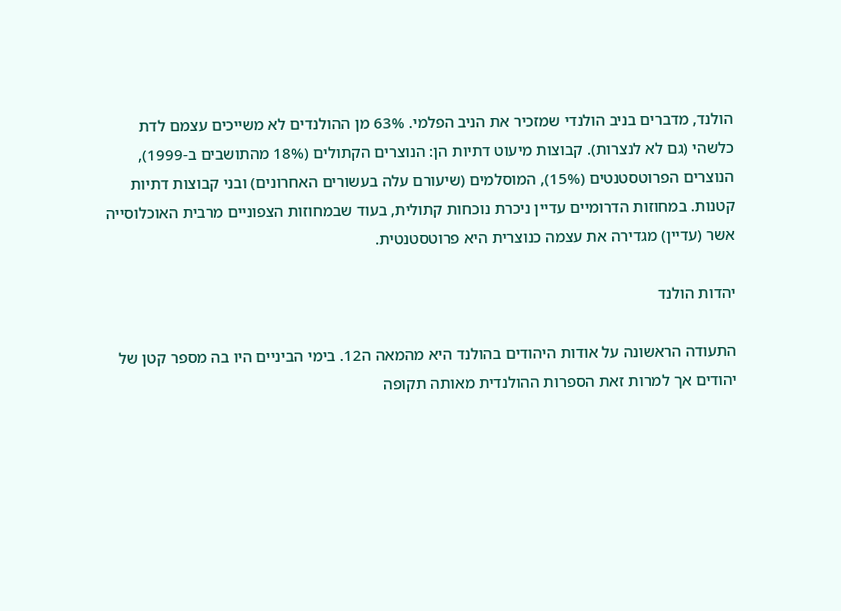הולנד, מדברים בניב הולנדי שמזכיר את הניב הפלמי. 63% מן ההולנדים לא משייכים עצמם לדת כלשהי (גם לא לנצרות). קבוצות מיעוט דתיות הן: הנוצרים הקתולים (18% מהתושבים ב-1999), הנוצרים הפרוטסטנטים (15%), המוסלמים (שיעורם עלה בעשורים האחרונים) ובני קבוצות דתיות קטנות. במחוזות הדרומיים עדיין ניכרת נוכחות קתולית, בעוד שבמחוזות הצפוניים מרבית האוכלוסייה אשר (עדיין) מגדירה את עצמה כנוצרית היא פרוטסטנטית.

יהדות הולנד

התעודה הראשונה על אודות היהודים בהולנד היא מהמאה ה12. בימי הביניים היו בה מספר קטן של יהודים אך למרות זאת הספרות ההולנדית מאותה תקופה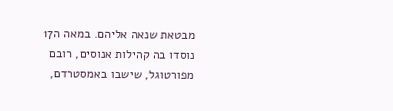מבטאת שנאה אליהם. במאה ה17 נוסדו בה קהילות אנוסים, רובם מפורטוגל, שישבו באמסטרדם,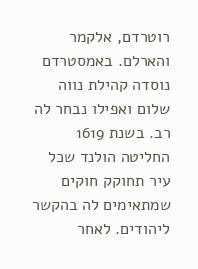רוטרדם, אלקמר והארלם. באמסטרדם נוסדה קהילת נווה שלום ואפילו נבחר לה רב. בשנת 1619 החליטה הולנד שכל עיר תחוקק חוקים שמתאימים לה בהקשר ליהודים. לאחר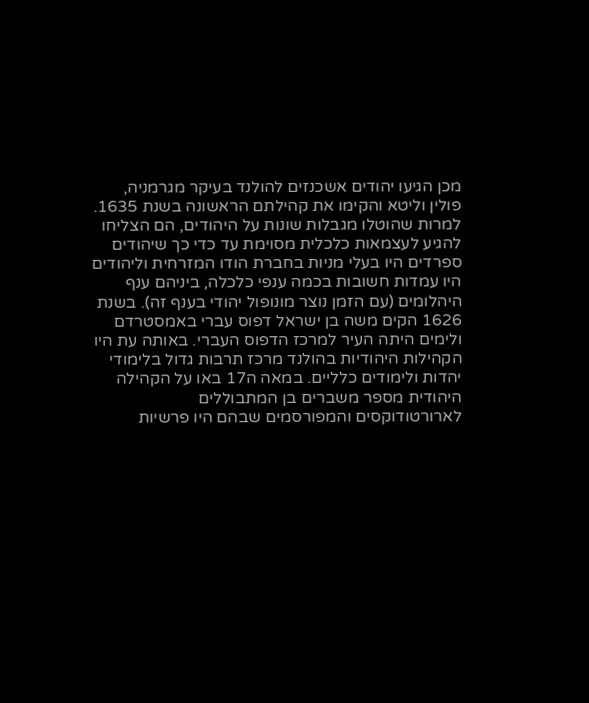מכן הגיעו יהודים אשכנזים להולנד בעיקר מגרמניה, פולין וליטא והקימו את קהילתם הראשונה בשנת 1635. למרות שהוטלו מגבלות שונות על היהודים, הם הצליחו להגיע לעצמאות כלכלית מסוימת עד כדי כך שיהודים ספרדים היו בעלי מניות בחברת הודו המזרחית וליהודים היו עמדות חשובות בכמה ענפי כלכלה, ביניהם ענף היהלומים (עם הזמן נוצר מונופול יהודי בענף זה). בשנת 1626 הקים משה בן ישראל דפוס עברי באמסטרדם ולימים היתה העיר למרכז הדפוס העברי. באותה עת היו הקהילות היהודיות בהולנד מרכז תרבות גדול בלימודי יהדות ולימודים כלליים. במאה ה17 באו על הקהילה היהודית מספר משברים בן המתבוללים לארורטודוקסים והמפורסמים שבהם היו פרשיות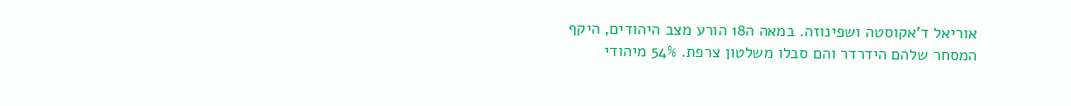אוריאל ד'אקוסטה ושפינוזה. במאה ה18 הורע מצב היהודים, היקף המסחר שלהם הידרדר והם סבלו משלטון צרפת. 54% מיהודי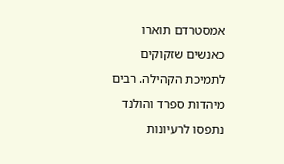אמסטרדם תוארו כאנשים שזקוקים לתמיכת הקהילה. רבים מיהדות ספרד והולנד נתפסו לרעיונות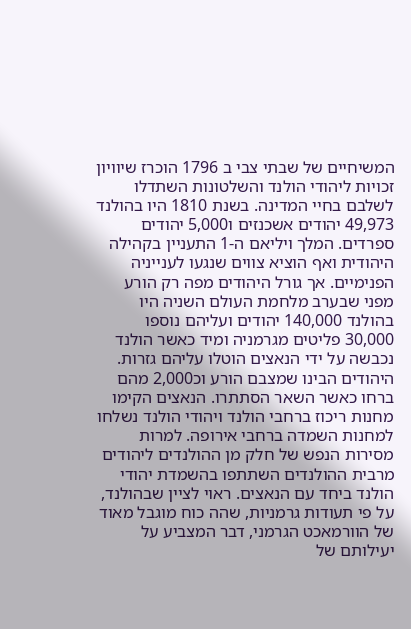המשיחיים של שבתי צבי ב 1796 הוכרז שיוויון זכויות ליהודי הולנד והשלטונות השתדלו לשלבם בחיי המדינה. בשנת 1810 היו בהולנד 49,973 יהודים אשכנזים ו5,000 יהודים ספרדים. המלך ויליאם ה-1 התעניין בקהילה היהודית ואף הוציא צווים שנגעו לענייניה הפנימיים. אך גורל היהודים מפה רק הורע מפני שבערב מלחמת העולם השניה היו בהולנד 140,000 יהודים ועליהם נוספו 30,000 פליטים מגרמניה ומיד כאשר הולנד נכבשה על ידי הנאצים הוטלו עליהם גזרות. היהודים הבינו שמצבם הורע וכ2,000 מהם ברחו כאשר השאר הסתתרו. הנאצים הקימו מחנות ריכוז ברחבי הולנד ויהודי הולנד נשלחו למחנות השמדה ברחבי אירופה. למרות מסירות הנפש של חלק מן ההולנדים ליהודים מרבית ההולנדים השתתפו בהשמדת יהודי הולנד ביחד עם הנאצים. ראוי לציין שבהולנד, על פי תעודות גרמניות, שהה כוח מוגבל מאוד של הוורמאכט הגרמני, דבר המצביע על יעילותם של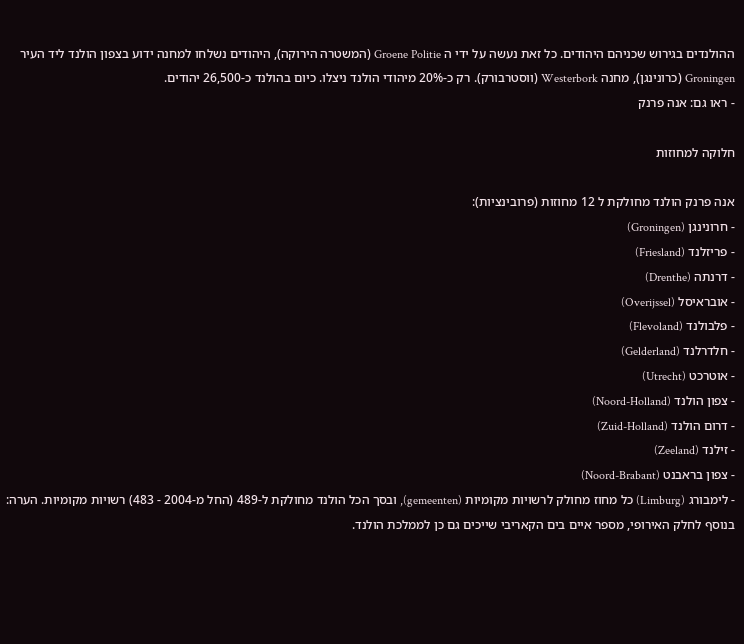ההולנדים בגירוש שכניהם היהודים. כל זאת נעשה על ידי ה Groene Politie (המשטרה הירוקה), היהודים נשלחו למחנה ידוע בצפון הולנד ליד העיר Groningen (כרונינגן), מחנה Westerbork (ווסטרבורק). רק כ-20% מיהודי הולנד ניצלו. כיום בהולנד כ-26,500 יהודים.
- ראו גם: אנה פרנק

חלוקה למחוזות

אנה פרנק הולנד מחולקת ל 12 מחוזות (פרובינציות):
- חרונינגן (Groningen)
- פריזלנד (Friesland)
- דרנתה (Drenthe)
- אובראיסל (Overijssel)
- פלבולנד (Flevoland)
- חלדרלנד (Gelderland)
- אוטרכט (Utrecht)
- צפון הולנד (Noord-Holland)
- דרום הולנד (Zuid-Holland)
- זילנד (Zeeland)
- צפון בראבנט (Noord-Brabant)
- לימבורג (Limburg) כל מחוז מחולק לרשויות מקומיות (gemeenten), ובסך הכל הולנד מחולקת ל-489 (החל מ-2004 - 483) רשויות מקומיות. הערה: בנוסף לחלק האירופי, מספר איים בים הקאריבי שייכים גם כן לממלכת הולנד.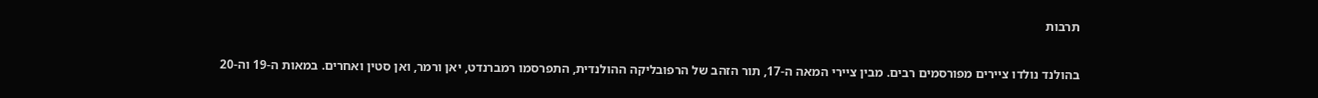תרבות

בהולנד נולדו ציירים מפורסמים רבים. מבין ציירי המאה ה-17, תור הזהב של הרפובליקה ההולנדית, התפרסמו רמברנדט, יאן ורמר, ואן סטין ואחרים. במאות ה-19 וה-20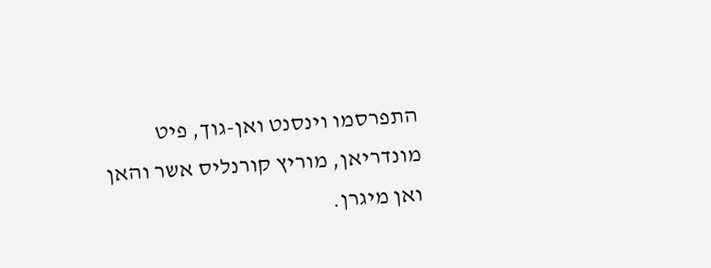התפרסמו וינסנט ואן-גוך, פיט מונדריאן, מוריץ קורנליס אשר והאן ואן מיגרן.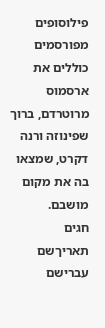פילוסופים מפורסמים כוללים את ארסמוס מרוטרדם, ברוך שפינוזה ורנה דקרט, שמצאו בה את מקום מושבם.
חגים
תאריךשם עברישם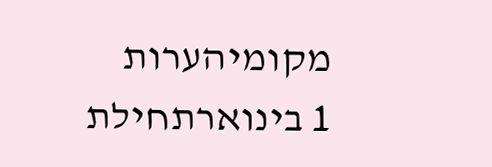מקומיהערות
1 בינוארתחילת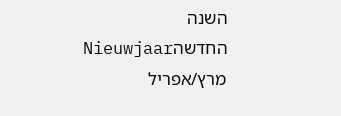השנה החדשהNieuwjaar
מרץ/אפריל